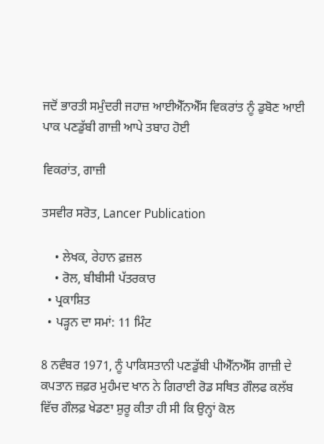ਜਦੋਂ ਭਾਰਤੀ ਸਮੁੰਦਰੀ ਜਹਾਜ਼ ਆਈਐੱਨਐੱਸ ਵਿਕਰਾਂਤ ਨੂੰ ਡੁਬੋਣ ਆਈ ਪਾਕ ਪਣਡੁੱਬੀ ਗਾਜ਼ੀ ਆਪੇ ਤਬਾਹ ਹੋਈ

ਵਿਕਰਾਂਤ, ਗਾਜ਼ੀ

ਤਸਵੀਰ ਸਰੋਤ, Lancer Publication

    • ਲੇਖਕ, ਰੇਹਾਨ ਫ਼ਜ਼ਲ
    • ਰੋਲ, ਬੀਬੀਸੀ ਪੱਤਰਕਾਰ
  • ਪ੍ਰਕਾਸ਼ਿਤ
  • ਪੜ੍ਹਨ ਦਾ ਸਮਾਂ: 11 ਮਿੰਟ

8 ਨਵੰਬਰ 1971, ਨੂੰ ਪਾਕਿਸਤਾਨੀ ਪਣਡੁੱਬੀ ਪੀਐੱਨਐੱਸ ਗਾਜ਼ੀ ਦੇ ਕਪਤਾਨ ਜ਼ਫ਼ਰ ਮੁਹੰਮਦ ਖਾਨ ਨੇ ਗਿਰਾਈ ਰੋਡ ਸਥਿਤ ਗੌਲਫ ਕਲੱਬ ਵਿੱਚ ਗੌਲਫ਼ ਖੇਡਣਾ ਸ਼ੁਰੂ ਕੀਤਾ ਹੀ ਸੀ ਕਿ ਉਨ੍ਹਾਂ ਕੋਲ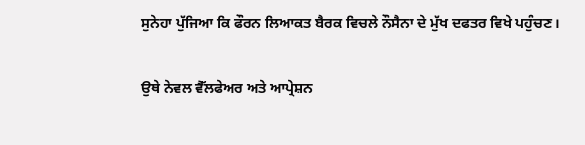ਸੁਨੇਹਾ ਪੁੱਜਿਆ ਕਿ ਫੌਰਨ ਲਿਆਕਤ ਬੈਰਕ ਵਿਚਲੇ ਨੌਸੈਨਾ ਦੇ ਮੁੱਖ ਦਫਤਰ ਵਿਖੇ ਪਹੁੰਚਣ।

ਉਥੇ ਨੇਵਲ ਵੈੱਲਫੇਅਰ ਅਤੇ ਆਪ੍ਰੇਸ਼ਨ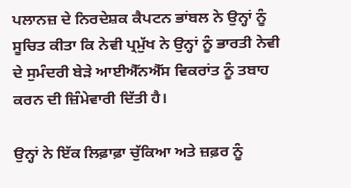ਪਲਾਨਜ਼ ਦੇ ਨਿਰਦੇਸ਼ਕ ਕੈਪਟਨ ਭਾਂਬਲ ਨੇ ਉਨ੍ਹਾਂ ਨੂੰ ਸੂਚਿਤ ਕੀਤਾ ਕਿ ਨੇਵੀ ਪ੍ਰਮੁੱਖ ਨੇ ਉਨ੍ਹਾਂ ਨੂੰ ਭਾਰਤੀ ਨੇਵੀ ਦੇ ਸੁਮੰਦਰੀ ਬੇੜੇ ਆਈਐੱਨਐੱਸ ਵਿਕਰਾਂਤ ਨੂੰ ਤਬਾਹ ਕਰਨ ਦੀ ਜ਼ਿੰਮੇਵਾਰੀ ਦਿੱਤੀ ਹੈ।

ਉਨ੍ਹਾਂ ਨੇ ਇੱਕ ਲਿਫ਼ਾਫ਼ਾ ਚੁੱਕਿਆ ਅਤੇ ਜ਼ਫ਼ਰ ਨੂੰ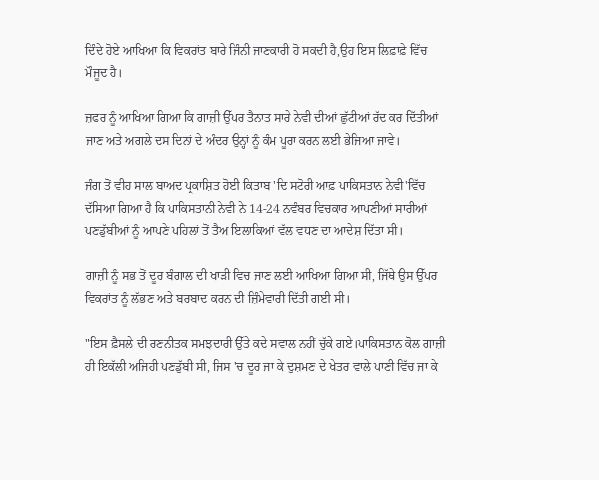ਦਿੰਦੇ ਹੋਏ ਆਖਿਆ ਕਿ ਵਿਕਰਾਂਤ ਬਾਰੇ ਜਿੰਨੀ ਜਾਣਕਾਰੀ ਹੋ ਸਕਦੀ ਹੈ,ਉਹ ਇਸ ਲਿਫ਼ਾਫ਼ੇ ਵਿੱਚ ਮੌਜੂਦ ਹੈ।

ਜ਼ਫਰ ਨੂੰ ਆਖਿਆ ਗਿਆ ਕਿ ਗਾਜ਼ੀ ਉੱਪਰ ਤੈਨਾਤ ਸਾਰੇ ਨੇਵੀ ਦੀਆਂ ਛੁੱਟੀਆਂ ਰੱਦ ਕਰ ਦਿੱਤੀਆਂ ਜਾਣ ਅਤੇ ਅਗਲੇ ਦਸ ਦਿਨਾਂ ਦੇ ਅੰਦਰ ਉਨ੍ਹਾਂ ਨੂੰ ਕੰਮ ਪੂਰਾ ਕਰਨ ਲਈ ਭੇਜਿਆ ਜਾਵੇ।

ਜੰਗ ਤੋਂ ਵੀਹ ਸਾਲ ਬਾਅਦ ਪ੍ਰਕਾਸ਼ਿਤ ਹੋਈ ਕਿਤਾਬ 'ਦਿ ਸਟੋਰੀ ਆਫ਼ ਪਾਕਿਸਤਾਨ ਨੇਵੀ'ਵਿੱਚ ਦੱਸਿਆ ਗਿਆ ਹੈ ਕਿ ਪਾਕਿਸਤਾਨੀ ਨੇਵੀ ਨੇ 14-24 ਨਵੰਬਰ ਵਿਚਕਾਰ ਆਪਣੀਆਂ ਸਾਰੀਆਂ ਪਣਡੁੱਬੀਆਂ ਨੂੰ ਆਪਣੇ ਪਹਿਲਾਂ ਤੋਂ ਤੈਅ ਇਲਾਕਿਆਂ ਵੱਲ ਵਧਣ ਦਾ ਆਦੇਸ਼ ਦਿੱਤਾ ਸੀ।

ਗਾਜ਼ੀ ਨੂੰ ਸਭ ਤੋਂ ਦੂਰ ਬੰਗਾਲ ਦੀ ਖਾੜੀ ਵਿਚ ਜਾਣ ਲਈ ਆਖਿਆ ਗਿਆ ਸੀ, ਜਿੱਥੇ ਉਸ ਉੱਪਰ ਵਿਕਰਾਂਤ ਨੂੰ ਲੱਭਣ ਅਤੇ ਬਰਬਾਦ ਕਰਨ ਦੀ ਜ਼ਿੰਮੇਵਾਰੀ ਦਿੱਤੀ ਗਈ ਸੀ।

"ਇਸ ਫ਼ੈਸਲੇ ਦੀ ਰਣਨੀਤਕ ਸਮਝਦਾਰੀ ਉੱਤੇ ਕਦੇ ਸਵਾਲ ਨਹੀਂ ਚੁੱਕੇ ਗਏ।ਪਾਕਿਸਤਾਨ ਕੋਲ ਗਾਜ਼ੀ ਹੀ ਇਕੱਲੀ ਅਜਿਹੀ ਪਣਡੁੱਬੀ ਸੀ, ਜਿਸ 'ਚ ਦੂਰ ਜਾ ਕੇ ਦੁਸ਼ਮਣ ਦੇ ਖੇਤਰ ਵਾਲੇ ਪਾਣੀ ਵਿੱਚ ਜਾ ਕੇ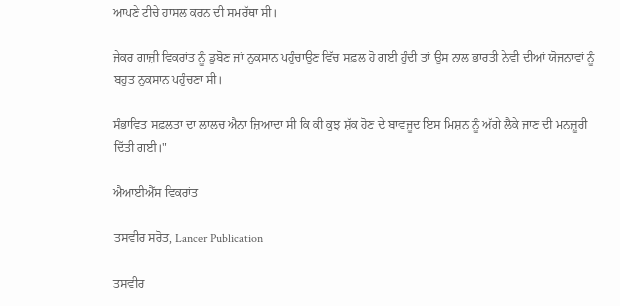ਆਪਣੇ ਟੀਚੇ ਹਾਸਲ ਕਰਨ ਦੀ ਸਮਰੱਥਾ ਸੀ।

ਜੇਕਰ ਗਾਜ਼ੀ ਵਿਕਰਾਂਤ ਨੂੰ ਡੁਬੋਣ ਜਾਂ ਨੁਕਸਾਨ ਪਹੁੰਚਾਉਣ ਵਿੱਚ ਸਫ਼ਲ ਹੋ ਗਈ ਹੁੰਦੀ ਤਾਂ ਉਸ ਨਾਲ ਭਾਰਤੀ ਨੇਵੀ ਦੀਆਂ ਯੋਜਨਾਵਾਂ ਨੂੰ ਬਹੁਤ ਨੁਕਸਾਨ ਪਹੁੰਚਣਾ ਸੀ।

ਸੰਭਾਵਿਤ ਸਫ਼ਲਤਾ ਦਾ ਲਾਲਚ ਐਨਾ ਜ਼ਿਆਦਾ ਸੀ ਕਿ ਕੀ ਕੁਝ ਸ਼ੱਕ ਹੋਣ ਦੇ ਬਾਵਜੂਦ ਇਸ ਮਿਸ਼ਨ ਨੂੰ ਅੱਗੇ ਲੈਕੇ ਜਾਣ ਦੀ ਮਨਜ਼ੂਰੀ ਦਿੱਤੀ ਗਈ।"

ਐਆਈਐੱਸ ਵਿਕਰਾਂਤ

ਤਸਵੀਰ ਸਰੋਤ, Lancer Publication

ਤਸਵੀਰ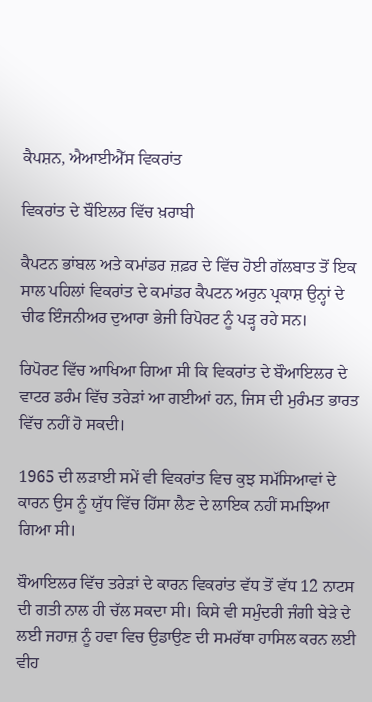ਕੈਪਸ਼ਨ, ਐਆਈਐੱਸ ਵਿਕਰਾਂਤ

ਵਿਕਰਾਂਤ ਦੇ ਬੌਇਲਰ ਵਿੱਚ ਖ਼ਰਾਬੀ

ਕੈਪਟਨ ਭਾਂਬਲ ਅਤੇ ਕਮਾਂਡਰ ਜ਼ਫ਼ਰ ਦੇ ਵਿੱਚ ਹੋਈ ਗੱਲਬਾਤ ਤੋਂ ਇਕ ਸਾਲ ਪਹਿਲਾਂ ਵਿਕਰਾਂਤ ਦੇ ਕਮਾਂਡਰ ਕੈਪਟਨ ਅਰੁਨ ਪ੍ਰਕਾਸ਼ ਉਨ੍ਹਾਂ ਦੇ ਚੀਫ ਇੰਜਨੀਅਰ ਦੁਆਰਾ ਭੇਜੀ ਰਿਪੋਰਟ ਨੂੰ ਪੜ੍ਹ ਰਹੇ ਸਨ।

ਰਿਪੋਰਟ ਵਿੱਚ ਆਖਿਆ ਗਿਆ ਸੀ ਕਿ ਵਿਕਰਾਂਤ ਦੇ ਬੌਆਇਲਰ ਦੇ ਵਾਟਰ ਡਰੰਮ ਵਿੱਚ ਤਰੇੜਾਂ ਆ ਗਈਆਂ ਹਨ, ਜਿਸ ਦੀ ਮੁਰੰਮਤ ਭਾਰਤ ਵਿੱਚ ਨਹੀਂ ਹੋ ਸਕਦੀ।

1965 ਦੀ ਲੜਾਈ ਸਮੇਂ ਵੀ ਵਿਕਰਾਂਤ ਵਿਚ ਕੁਝ ਸਮੱਸਿਆਵਾਂ ਦੇ ਕਾਰਨ ਉਸ ਨੂੰ ਯੁੱਧ ਵਿੱਚ ਹਿੱਸਾ ਲੈਣ ਦੇ ਲਾਇਕ ਨਹੀਂ ਸਮਝਿਆ ਗਿਆ ਸੀ।

ਬੌਆਇਲਰ ਵਿੱਚ ਤਰੇੜਾਂ ਦੇ ਕਾਰਨ ਵਿਕਰਾਂਤ ਵੱਧ ਤੋਂ ਵੱਧ 12 ਨਾਟਸ ਦੀ ਗਤੀ ਨਾਲ ਹੀ ਚੱਲ ਸਕਦਾ ਸੀ। ਕਿਸੇ ਵੀ ਸਮੁੰਦਰੀ ਜੰਗੀ ਬੇੜੇ ਦੇ ਲਈ ਜਹਾਜ਼ ਨੂੰ ਹਵਾ ਵਿਚ ਉਡਾਉਣ ਦੀ ਸਮਰੱਥਾ ਹਾਸਿਲ ਕਰਨ ਲਈ ਵੀਹ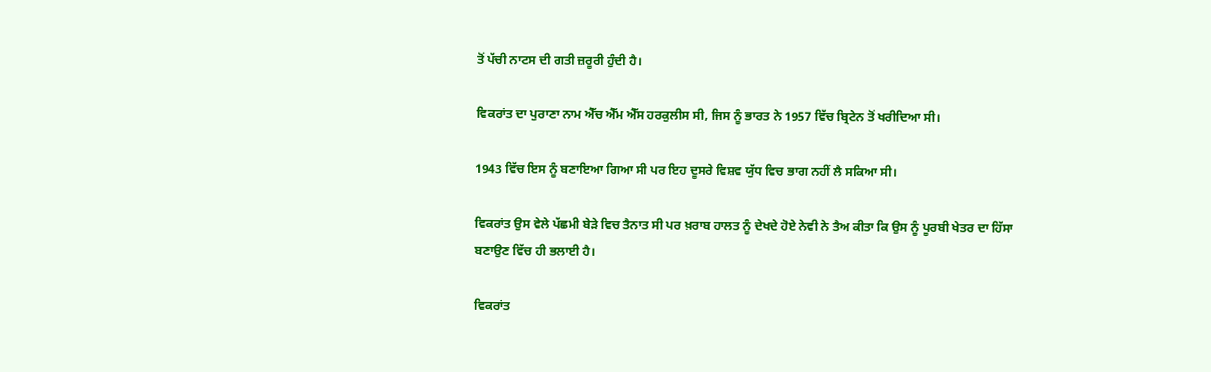ਤੋਂ ਪੱਚੀ ਨਾਟਸ ਦੀ ਗਤੀ ਜ਼ਰੂਰੀ ਹੁੰਦੀ ਹੈ।

ਵਿਕਰਾਂਤ ਦਾ ਪੁਰਾਣਾ ਨਾਮ ਐੱਚ ਐੱਮ ਐੱਸ ਹਰਕੁਲੀਸ ਸੀ, ਜਿਸ ਨੂੰ ਭਾਰਤ ਨੇ 1957 ਵਿੱਚ ਬ੍ਰਿਟੇਨ ਤੋਂ ਖਰੀਦਿਆ ਸੀ।

1943 ਵਿੱਚ ਇਸ ਨੂੰ ਬਣਾਇਆ ਗਿਆ ਸੀ ਪਰ ਇਹ ਦੂਸਰੇ ਵਿਸ਼ਵ ਯੁੱਧ ਵਿਚ ਭਾਗ ਨਹੀਂ ਲੈ ਸਕਿਆ ਸੀ।

ਵਿਕਰਾਂਤ ਉਸ ਵੇਲੇ ਪੱਛਮੀ ਬੇੜੇ ਵਿਚ ਤੈਨਾਤ ਸੀ ਪਰ ਖ਼ਰਾਬ ਹਾਲਤ ਨੂੰ ਦੇਖਦੇ ਹੋਏ ਨੇਵੀ ਨੇ ਤੈਅ ਕੀਤਾ ਕਿ ਉਸ ਨੂੰ ਪੂਰਬੀ ਖੇਤਰ ਦਾ ਹਿੱਸਾ ਬਣਾਉਣ ਵਿੱਚ ਹੀ ਭਲਾਈ ਹੈ।

ਵਿਕਰਾਂਤ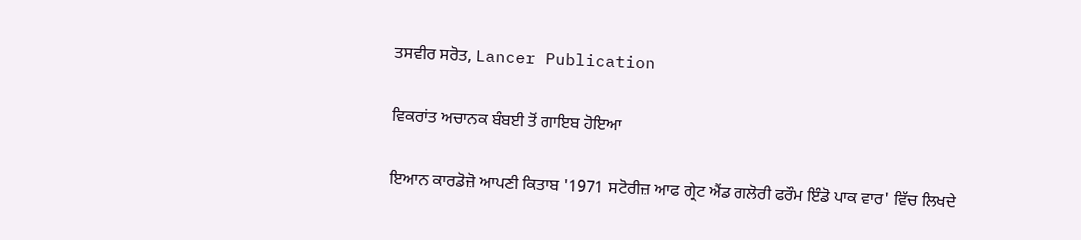ਤਸਵੀਰ ਸਰੋਤ, Lancer Publication

ਵਿਕਰਾਂਤ ਅਚਾਨਕ ਬੰਬਈ ਤੋਂ ਗਾਇਬ ਹੋਇਆ

ਇਆਨ ਕਾਰਡੋਜ਼ੋ ਆਪਣੀ ਕਿਤਾਬ '1971 ਸਟੋਰੀਜ਼ ਆਫ ਗ੍ਰੇਟ ਐਂਡ ਗਲੋਰੀ ਫਰੌਮ ਇੰਡੋ ਪਾਕ ਵਾਰ' ਵਿੱਚ ਲਿਖਦੇ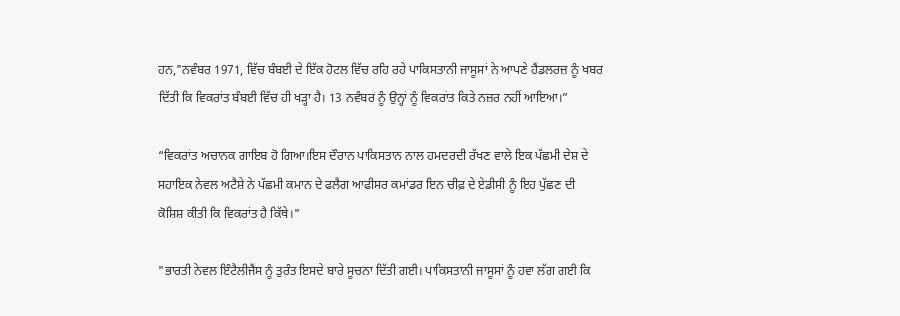ਹਨ,"ਨਵੰਬਰ 1971, ਵਿੱਚ ਬੰਬਈ ਦੇ ਇੱਕ ਹੋਟਲ ਵਿੱਚ ਰਹਿ ਰਹੇ ਪਾਕਿਸਤਾਨੀ ਜਾਸੂਸਾਂ ਨੇ ਆਪਣੇ ਹੈਂਡਲਰਜ਼ ਨੂੰ ਖਬਰ ਦਿੱਤੀ ਕਿ ਵਿਕਰਾਂਤ ਬੰਬਈ ਵਿੱਚ ਹੀ ਖੜ੍ਹਾ ਹੈ। 13 ਨਵੰਬਰ ਨੂੰ ਉਨ੍ਹਾਂ ਨੂੰ ਵਿਕਰਾਂਤ ਕਿਤੇ ਨਜ਼ਰ ਨਹੀਂ ਆਇਆ।”

“ਵਿਕਰਾਂਤ ਅਚਾਨਕ ਗਾਇਬ ਹੋ ਗਿਆ।ਇਸ ਦੌਰਾਨ ਪਾਕਿਸਤਾਨ ਨਾਲ ਹਮਦਰਦੀ ਰੱਖਣ ਵਾਲੇ ਇਕ ਪੱਛਮੀ ਦੇਸ਼ ਦੇ ਸਹਾਇਕ ਨੇਵਲ ਅਟੈਸ਼ੇ ਨੇ ਪੱਛਮੀ ਕਮਾਨ ਦੇ ਫਲੈਗ ਆਫੀਸਰ ਕਮਾਂਡਰ ਇਨ ਚੀਫ਼ ਦੇ ਏਡੀਸੀ ਨੂੰ ਇਹ ਪੁੱਛਣ ਦੀ ਕੋਸ਼ਿਸ਼ ਕੀਤੀ ਕਿ ਵਿਕਰਾਂਤ ਹੈ ਕਿੱਥੇ।"

"ਭਾਰਤੀ ਨੇਵਲ ਇੰਟੈਲੀਜੈਂਸ ਨੂੰ ਤੁਰੰਤ ਇਸਦੇ ਬਾਰੇ ਸੂਚਨਾ ਦਿੱਤੀ ਗਈ। ਪਾਕਿਸਤਾਨੀ ਜਾਸੂਸਾਂ ਨੂੰ ਹਵਾ ਲੱਗ ਗਈ ਕਿ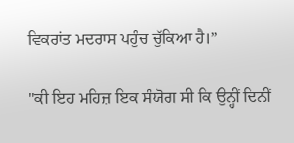ਵਿਕਰਾਂਤ ਮਦਰਾਸ ਪਹੁੰਚ ਚੁੱਕਿਆ ਹੈ।”

"ਕੀ ਇਹ ਮਹਿਜ਼ ਇਕ ਸੰਯੋਗ ਸੀ ਕਿ ਉਨ੍ਹੀਂ ਦਿਨੀਂ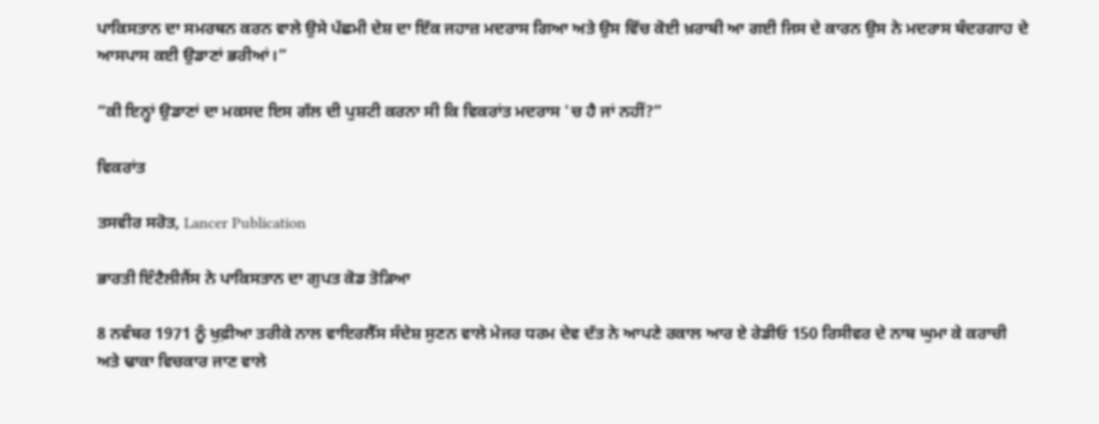ਪਾਕਿਸਤਾਨ ਦਾ ਸਮਰਥਨ ਕਰਨ ਵਾਲੇ ਉਸੇ ਪੱਛਮੀ ਦੇਸ਼ ਦਾ ਇੱਕ ਜਹਾਜ਼ ਮਦਰਾਸ ਗਿਆ ਅਤੇ ਉਸ ਵਿੱਚ ਕੋਈ ਖ਼ਰਾਬੀ ਆ ਗਈ ਜਿਸ ਦੇ ਕਾਰਨ ਉਸ ਨੇ ਮਦਰਾਸ ਬੰਦਰਗਾਹ ਦੇ ਆਸਪਾਸ ਕਈ ਉਡਾਣਾਂ ਭਰੀਆਂ।”

“ਕੀ ਇਨ੍ਹਾਂ ਉਡਾਣਾਂ ਦਾ ਮਕਸਦ ਇਸ ਗੱਲ ਦੀ ਪੁਸ਼ਟੀ ਕਰਨਾ ਸੀ ਕਿ ਵਿਕਰਾਂਤ ਮਦਰਾਸ 'ਚ ਹੈ ਜਾਂ ਨਹੀਂ?”

ਵਿਕਰਾਂਤ

ਤਸਵੀਰ ਸਰੋਤ, Lancer Publication

ਭਾਰਤੀ ਇੰਟੈਲੀਜੈਂਸ ਨੇ ਪਾਕਿਸਤਾਨ ਦਾ ਗੁਪਤ ਕੋਡ ਤੋੜਿਆ

8 ਨਵੰਬਰ 1971 ਨੂੰ ਖੁਫ਼ੀਆ ਤਰੀਕੇ ਨਾਲ ਵਾਇਰਲੈੱਸ ਸੰਦੇਸ਼ ਸੁਣਨ ਵਾਲੇ ਮੇਜਰ ਧਰਮ ਦੇਵ ਦੱਤ ਨੇ ਆਪਣੇ ਰਕਾਲ ਆਰ ਏ ਰੇਡੀਓ 150 ਰਿਸੀਵਰ ਦੇ ਨਾਬ ਘੁਮਾ ਕੇ ਕਰਾਚੀ ਅਤੇ ਢਾਕਾ ਵਿਚਕਾਰ ਜਾਣ ਵਾਲੇ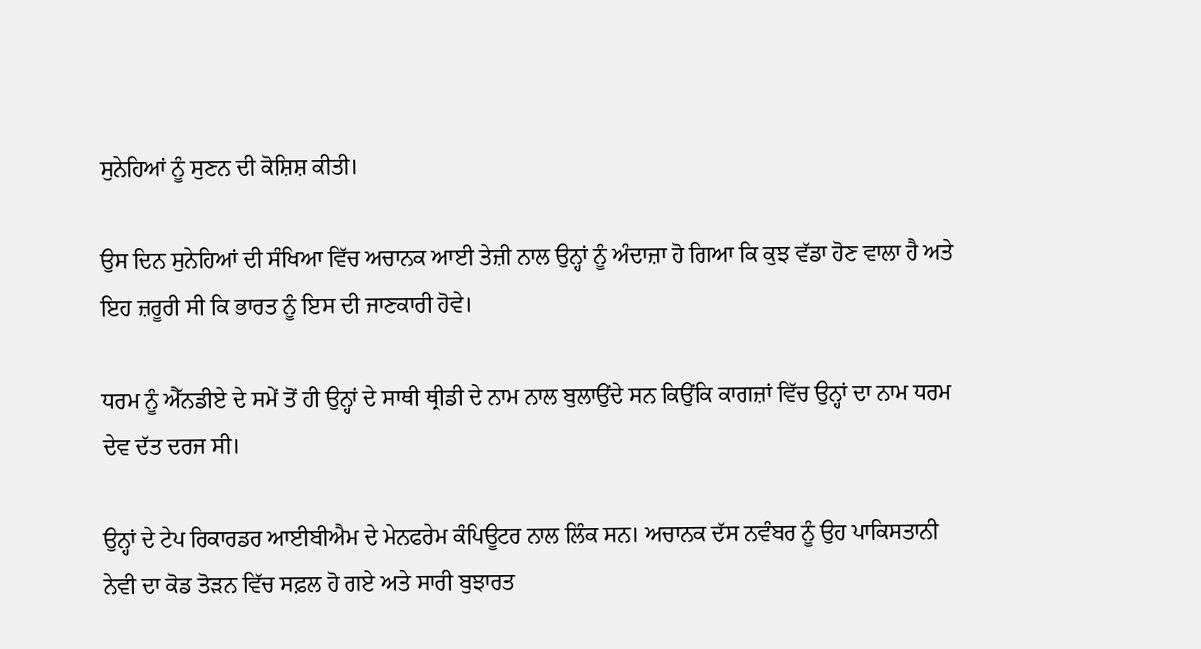ਸੁਨੇਹਿਆਂ ਨੂੰ ਸੁਣਨ ਦੀ ਕੋਸ਼ਿਸ਼ ਕੀਤੀ।

ਉਸ ਦਿਨ ਸੁਨੇਹਿਆਂ ਦੀ ਸੰਖਿਆ ਵਿੱਚ ਅਚਾਨਕ ਆਈ ਤੇਜ਼ੀ ਨਾਲ ਉਨ੍ਹਾਂ ਨੂੰ ਅੰਦਾਜ਼ਾ ਹੋ ਗਿਆ ਕਿ ਕੁਝ ਵੱਡਾ ਹੋਣ ਵਾਲਾ ਹੈ ਅਤੇ ਇਹ ਜ਼ਰੂਰੀ ਸੀ ਕਿ ਭਾਰਤ ਨੂੰ ਇਸ ਦੀ ਜਾਣਕਾਰੀ ਹੋਵੇ।

ਧਰਮ ਨੂੰ ਐੱਨਡੀਏ ਦੇ ਸਮੇਂ ਤੋਂ ਹੀ ਉਨ੍ਹਾਂ ਦੇ ਸਾਥੀ ਥ੍ਰੀਡੀ ਦੇ ਨਾਮ ਨਾਲ ਬੁਲਾਉਂਦੇ ਸਨ ਕਿਉਂਕਿ ਕਾਗਜ਼ਾਂ ਵਿੱਚ ਉਨ੍ਹਾਂ ਦਾ ਨਾਮ ਧਰਮ ਦੇਵ ਦੱਤ ਦਰਜ ਸੀ।

ਉਨ੍ਹਾਂ ਦੇ ਟੇਪ ਰਿਕਾਰਡਰ ਆਈਬੀਐਮ ਦੇ ਮੇਨਫਰੇਮ ਕੰਪਿਊਟਰ ਨਾਲ ਲਿੰਕ ਸਨ। ਅਚਾਨਕ ਦੱਸ ਨਵੰਬਰ ਨੂੰ ਉਹ ਪਾਕਿਸਤਾਨੀ ਨੇਵੀ ਦਾ ਕੋਡ ਤੋੜਨ ਵਿੱਚ ਸਫ਼ਲ ਹੋ ਗਏ ਅਤੇ ਸਾਰੀ ਬੁਝਾਰਤ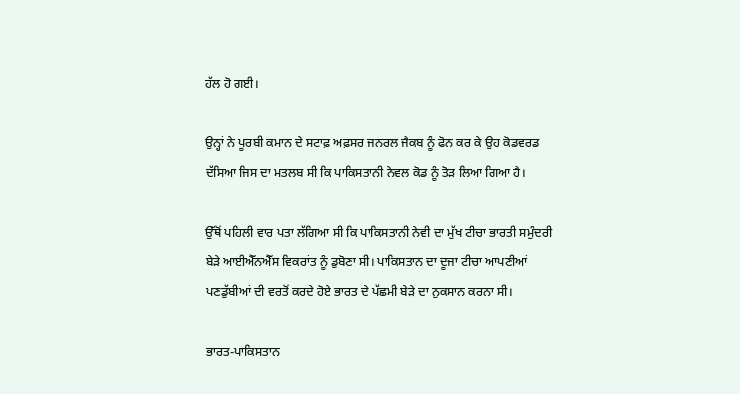ਹੱਲ ਹੋ ਗਈ।

ਉਨ੍ਹਾਂ ਨੇ ਪੂਰਬੀ ਕਮਾਨ ਦੇ ਸਟਾਫ਼ ਅਫ਼ਸਰ ਜਨਰਲ ਜੈਕਬ ਨੂੰ ਫੋਨ ਕਰ ਕੇ ਉਹ ਕੋਡਵਰਡ ਦੱਸਿਆ ਜਿਸ ਦਾ ਮਤਲਬ ਸੀ ਕਿ ਪਾਕਿਸਤਾਨੀ ਨੇਵਲ ਕੋਡ ਨੂੰ ਤੋੜ ਲਿਆ ਗਿਆ ਹੈ।

ਉੱਥੋਂ ਪਹਿਲੀ ਵਾਰ ਪਤਾ ਲੱਗਿਆ ਸੀ ਕਿ ਪਾਕਿਸਤਾਨੀ ਨੇਵੀ ਦਾ ਮੁੱਖ ਟੀਚਾ ਭਾਰਤੀ ਸਮੁੰਦਰੀ ਬੇੜੇ ਆਈਐੱਨਐੱਸ ਵਿਕਰਾਂਤ ਨੂੰ ਡੁਬੋਣਾ ਸੀ। ਪਾਕਿਸਤਾਨ ਦਾ ਦੂਜਾ ਟੀਚਾ ਆਪਣੀਆਂ ਪਣਡੁੱਬੀਆਂ ਦੀ ਵਰਤੋਂ ਕਰਦੇ ਹੋਏ ਭਾਰਤ ਦੇ ਪੱਛਮੀ ਬੇੜੇ ਦਾ ਨੁਕਸਾਨ ਕਰਨਾ ਸੀ।

ਭਾਰਤ-ਪਾਕਿਸਤਾਨ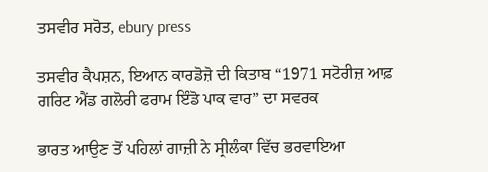ਤਸਵੀਰ ਸਰੋਤ, ebury press

ਤਸਵੀਰ ਕੈਪਸ਼ਨ, ਇਆਨ ਕਾਰਡੋਜ਼ੋ ਦੀ ਕਿਤਾਬ “1971 ਸਟੋਰੀਜ਼ ਆਫ਼ ਗਰਿਟ ਐਂਡ ਗਲੋਰੀ ਫਰਾਮ ਇੰਡੋ ਪਾਕ ਵਾਰ” ਦਾ ਸਵਰਕ

ਭਾਰਤ ਆਉਣ ਤੋਂ ਪਹਿਲਾਂ ਗਾਜ਼ੀ ਨੇ ਸ੍ਰੀਲੰਕਾ ਵਿੱਚ ਭਰਵਾਇਆ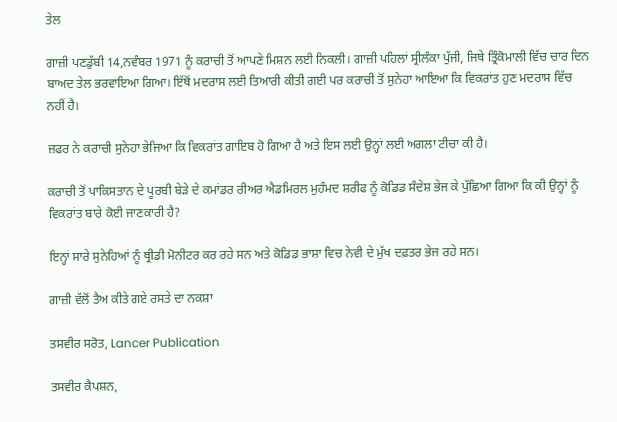ਤੇਲ

ਗਾਜ਼ੀ ਪਣਡੁੱਬੀ 14,ਨਵੰਬਰ 1971 ਨੂੰ ਕਰਾਚੀ ਤੋਂ ਆਪਣੇ ਮਿਸ਼ਨ ਲਈ ਨਿਕਲੀ। ਗਾਜ਼ੀ ਪਹਿਲਾਂ ਸ੍ਰੀਲੰਕਾ ਪੁੱਜੀ, ਜਿਥੇ ਤ੍ਰਿੰਕੋਮਾਲੀ ਵਿੱਚ ਚਾਰ ਦਿਨ ਬਾਅਦ ਤੇਲ ਭਰਵਾਇਆ ਗਿਆ। ਇੱਥੋਂ ਮਦਰਾਸ ਲਈ ਤਿਆਰੀ ਕੀਤੀ ਗਈ ਪਰ ਕਰਾਚੀ ਤੋਂ ਸੁਨੇਹਾ ਆਇਆ ਕਿ ਵਿਕਰਾਂਤ ਹੁਣ ਮਦਰਾਸ ਵਿੱਚ ਨਹੀਂ ਹੈ।

ਜ਼ਫਰ ਨੇ ਕਰਾਚੀ ਸੁਨੇਹਾ ਭੇਜਿਆ ਕਿ ਵਿਕਰਾਂਤ ਗਾਇਬ ਹੋ ਗਿਆ ਹੈ ਅਤੇ ਇਸ ਲਈ ਉਨ੍ਹਾਂ ਲਈ ਅਗਲਾ ਟੀਚਾ ਕੀ ਹੈ।

ਕਰਾਚੀ ਤੋਂ ਪਾਕਿਸਤਾਨ ਦੇ ਪੂਰਬੀ ਬੇੜੇ ਦੇ ਕਮਾਂਡਰ ਰੀਅਰ ਐਡਮਿਰਲ ਮੁਹੰਮਦ ਸ਼ਰੀਫ ਨੂੰ ਕੋਡਿਡ ਸੰਦੇਸ਼ ਭੇਜ ਕੇ ਪੁੱਛਿਆ ਗਿਆ ਕਿ ਕੀ ਉਨ੍ਹਾਂ ਨੂੰ ਵਿਕਰਾਂਤ ਬਾਰੇ ਕੋਈ ਜਾਣਕਾਰੀ ਹੈ?

ਇਨ੍ਹਾਂ ਸਾਰੇ ਸੁਨੇਹਿਆਂ ਨੂੰ ਥ੍ਰੀਡੀ ਮੋਨੀਟਰ ਕਰ ਰਹੇ ਸਨ ਅਤੇ ਕੋਡਿਡ ਭਾਸ਼ਾ ਵਿਚ ਨੇਵੀ ਦੇ ਮੁੱਖ ਦਫ਼ਤਰ ਭੇਜ ਰਹੇ ਸਨ।

ਗਾਜ਼ੀ ਵੱਲੋਂ ਤੈਅ ਕੀਤੇ ਗਏ ਰਸਤੇ ਦਾ ਨਕਸ਼ਾ

ਤਸਵੀਰ ਸਰੋਤ, Lancer Publication

ਤਸਵੀਰ ਕੈਪਸ਼ਨ,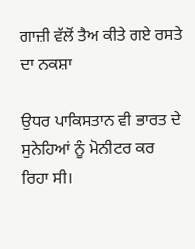ਗਾਜ਼ੀ ਵੱਲੋਂ ਤੈਅ ਕੀਤੇ ਗਏ ਰਸਤੇ ਦਾ ਨਕਸ਼ਾ

ਉਧਰ ਪਾਕਿਸਤਾਨ ਵੀ ਭਾਰਤ ਦੇ ਸੁਨੇਹਿਆਂ ਨੂੰ ਮੋਨੀਟਰ ਕਰ ਰਿਹਾ ਸੀ।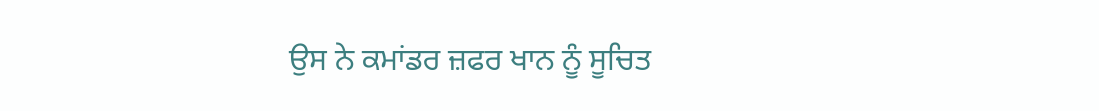ਉਸ ਨੇ ਕਮਾਂਡਰ ਜ਼ਫਰ ਖਾਨ ਨੂੰ ਸੂਚਿਤ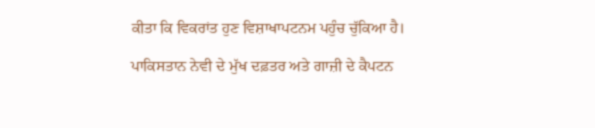ਕੀਤਾ ਕਿ ਵਿਕਰਾਂਤ ਹੁਣ ਵਿਸ਼ਾਖਾਪਟਨਮ ਪਹੁੰਚ ਚੁੱਕਿਆ ਹੈ।

ਪਾਕਿਸਤਾਨ ਨੇਵੀ ਦੇ ਮੁੱਖ ਦਫ਼ਤਰ ਅਤੇ ਗਾਜ਼ੀ ਦੇ ਕੈਪਟਨ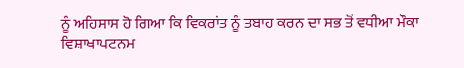ਨੂੰ ਅਹਿਸਾਸ ਹੋ ਗਿਆ ਕਿ ਵਿਕਰਾਂਤ ਨੂੰ ਤਬਾਹ ਕਰਨ ਦਾ ਸਭ ਤੋਂ ਵਧੀਆ ਮੌਕਾ ਵਿਸ਼ਾਖਾਪਟਨਮ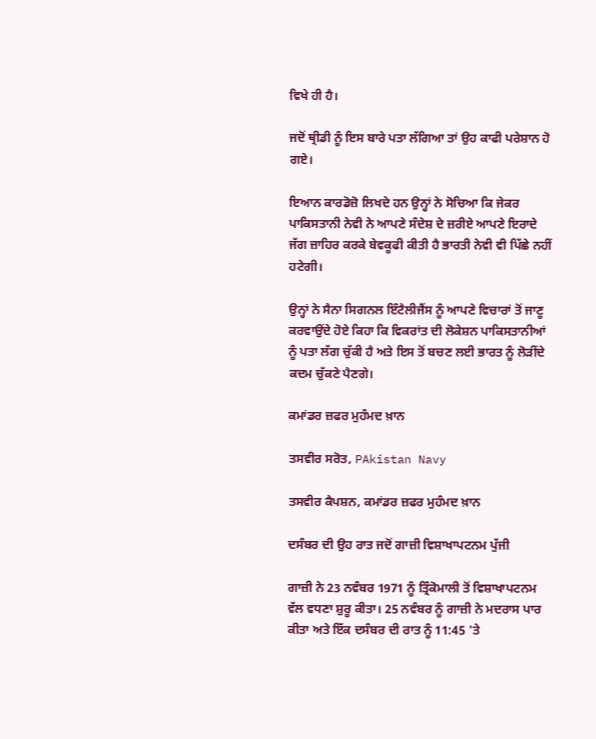ਵਿਖੇ ਹੀ ਹੈ।

ਜਦੋਂ ਥ੍ਰੀਡੀ ਨੂੰ ਇਸ ਬਾਰੇ ਪਤਾ ਲੱਗਿਆ ਤਾਂ ਉਹ ਕਾਫੀ ਪਰੇਸ਼ਾਨ ਹੋ ਗਏ।

ਇਆਨ ਕਾਰਡੋਜ਼ੋ ਲਿਖਦੇ ਹਨ ਉਨ੍ਹਾਂ ਨੇ ਸੋਚਿਆ ਕਿ ਜੇਕਰ ਪਾਕਿਸਤਾਨੀ ਨੇਵੀ ਨੇ ਆਪਣੇ ਸੰਦੇਸ਼ ਦੇ ਜ਼ਰੀਏ ਆਪਣੇ ਇਰਾਦੇ ਜੱਗ ਜ਼ਾਹਿਰ ਕਰਕੇ ਬੇਵਕੂਫੀ ਕੀਤੀ ਹੈ ਭਾਰਤੀ ਨੇਵੀ ਵੀ ਪਿੱਛੇ ਨਹੀਂ ਹਟੇਗੀ।

ਉਨ੍ਹਾਂ ਨੇ ਸੈਨਾ ਸਿਗਨਲ ਇੰਟੈਲੀਜੈਂਸ ਨੂੰ ਆਪਣੇ ਵਿਚਾਰਾਂ ਤੋਂ ਜਾਣੂ ਕਰਵਾਉਂਦੇ ਹੋਏ ਕਿਹਾ ਕਿ ਵਿਕਰਾਂਤ ਦੀ ਲੋਕੇਸ਼ਨ ਪਾਕਿਸਤਾਨੀਆਂ ਨੂੰ ਪਤਾ ਲੱਗ ਚੁੱਕੀ ਹੈ ਅਤੇ ਇਸ ਤੋਂ ਬਚਣ ਲਈ ਭਾਰਤ ਨੂੰ ਲੋੜੀਂਦੇ ਕਦਮ ਚੁੱਕਣੇ ਪੈਣਗੇ।

ਕਮਾਂਡਰ ਜ਼ਫਰ ਮੁਹੰਮਦ ਖ਼ਾਨ

ਤਸਵੀਰ ਸਰੋਤ, PAkistan Navy

ਤਸਵੀਰ ਕੈਪਸ਼ਨ, ਕਮਾਂਡਰ ਜ਼ਫਰ ਮੁਹੰਮਦ ਖ਼ਾਨ

ਦਸੰਬਰ ਦੀ ਉਹ ਰਾਤ ਜਦੋਂ ਗਾਜ਼ੀ ਵਿਸ਼ਾਖਾਪਟਨਮ ਪੁੱਜੀ

ਗਾਜ਼ੀ ਨੇ 23 ਨਵੰਬਰ 1971 ਨੂੰ ਤ੍ਰਿੰਕੋਮਾਲੀ ਤੋਂ ਵਿਸ਼ਾਖਾਪਟਨਮ ਵੱਲ ਵਧਣਾ ਸ਼ੁਰੂ ਕੀਤਾ। 25 ਨਵੰਬਰ ਨੂੰ ਗਾਜ਼ੀ ਨੇ ਮਦਰਾਸ ਪਾਰ ਕੀਤਾ ਅਤੇ ਇੱਕ ਦਸੰਬਰ ਦੀ ਰਾਤ ਨੂੰ 11:45 'ਤੇ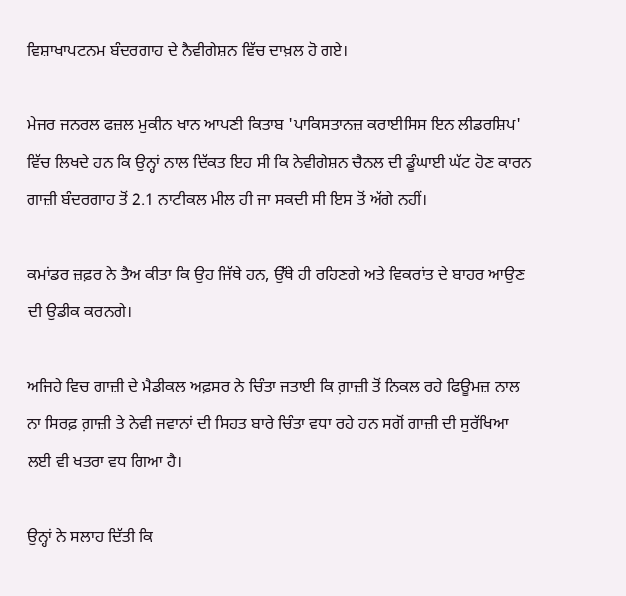ਵਿਸ਼ਾਖਾਪਟਨਮ ਬੰਦਰਗਾਹ ਦੇ ਨੈਵੀਗੇਸ਼ਨ ਵਿੱਚ ਦਾਖ਼ਲ ਹੋ ਗਏ।

ਮੇਜਰ ਜਨਰਲ ਫਜ਼ਲ ਮੁਕੀਨ ਖਾਨ ਆਪਣੀ ਕਿਤਾਬ 'ਪਾਕਿਸਤਾਨਜ਼ ਕਰਾਈਸਿਸ ਇਨ ਲੀਡਰਸ਼ਿਪ' ਵਿੱਚ ਲਿਖਦੇ ਹਨ ਕਿ ਉਨ੍ਹਾਂ ਨਾਲ ਦਿੱਕਤ ਇਹ ਸੀ ਕਿ ਨੇਵੀਗੇਸ਼ਨ ਚੈਨਲ ਦੀ ਡੂੰਘਾਈ ਘੱਟ ਹੋਣ ਕਾਰਨ ਗਾਜ਼ੀ ਬੰਦਰਗਾਹ ਤੋਂ 2.1 ਨਾਟੀਕਲ ਮੀਲ ਹੀ ਜਾ ਸਕਦੀ ਸੀ ਇਸ ਤੋਂ ਅੱਗੇ ਨਹੀਂ।

ਕਮਾਂਡਰ ਜ਼ਫ਼ਰ ਨੇ ਤੈਅ ਕੀਤਾ ਕਿ ਉਹ ਜਿੱਥੇ ਹਨ, ਉੱਥੇ ਹੀ ਰਹਿਣਗੇ ਅਤੇ ਵਿਕਰਾਂਤ ਦੇ ਬਾਹਰ ਆਉਣ ਦੀ ਉਡੀਕ ਕਰਨਗੇ।

ਅਜਿਹੇ ਵਿਚ ਗਾਜ਼ੀ ਦੇ ਮੈਡੀਕਲ ਅਫ਼ਸਰ ਨੇ ਚਿੰਤਾ ਜਤਾਈ ਕਿ ਗ਼ਾਜ਼ੀ ਤੋਂ ਨਿਕਲ ਰਹੇ ਫਿਊਮਜ਼ ਨਾਲ ਨਾ ਸਿਰਫ਼ ਗ਼ਾਜ਼ੀ ਤੇ ਨੇਵੀ ਜਵਾਨਾਂ ਦੀ ਸਿਹਤ ਬਾਰੇ ਚਿੰਤਾ ਵਧਾ ਰਹੇ ਹਨ ਸਗੋਂ ਗਾਜ਼ੀ ਦੀ ਸੁਰੱਖਿਆ ਲਈ ਵੀ ਖਤਰਾ ਵਧ ਗਿਆ ਹੈ।

ਉਨ੍ਹਾਂ ਨੇ ਸਲਾਹ ਦਿੱਤੀ ਕਿ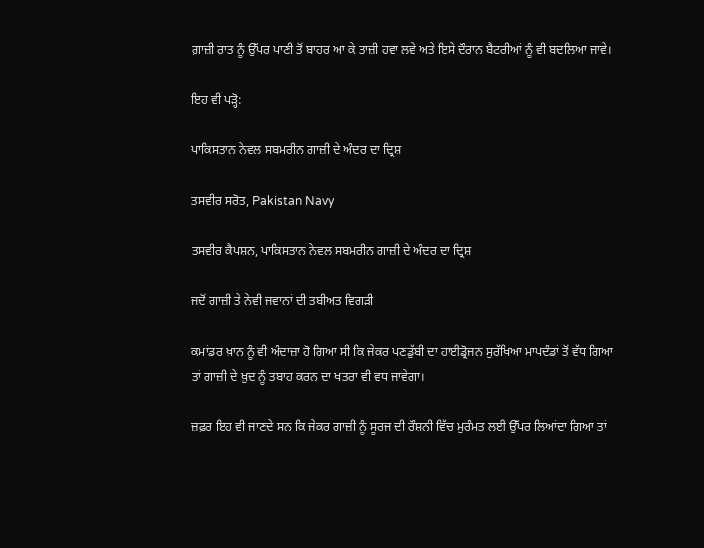ਗ਼ਾਜ਼ੀ ਰਾਤ ਨੂੰ ਉੱਪਰ ਪਾਣੀ ਤੋਂ ਬਾਹਰ ਆ ਕੇ ਤਾਜ਼ੀ ਹਵਾ ਲਵੇ ਅਤੇ ਇਸੇ ਦੌਰਾਨ ਬੈਟਰੀਆਂ ਨੂੰ ਵੀ ਬਦਲਿਆ ਜਾਵੇ।

ਇਹ ਵੀ ਪੜ੍ਹੋ:

ਪਾਕਿਸਤਾਨ ਨੇਵਲ ਸਬਮਰੀਨ ਗਾਜ਼ੀ ਦੇ ਅੰਦਰ ਦਾ ਦ੍ਰਿਸ਼

ਤਸਵੀਰ ਸਰੋਤ, Pakistan Navy

ਤਸਵੀਰ ਕੈਪਸ਼ਨ, ਪਾਕਿਸਤਾਨ ਨੇਵਲ ਸਬਮਰੀਨ ਗਾਜ਼ੀ ਦੇ ਅੰਦਰ ਦਾ ਦ੍ਰਿਸ਼

ਜਦੋਂ ਗਾਜ਼ੀ ਤੇ ਨੇਵੀ ਜਵਾਨਾਂ ਦੀ ਤਬੀਅਤ ਵਿਗੜੀ

ਕਮਾਂਡਰ ਖ਼ਾਨ ਨੂੰ ਵੀ ਅੰਦਾਜ਼ਾ ਹੋ ਗਿਆ ਸੀ ਕਿ ਜੇਕਰ ਪਣਡੁੱਬੀ ਦਾ ਹਾਈਡ੍ਰੋਜਨ ਸੁਰੱਖਿਆ ਮਾਪਦੰਡਾਂ ਤੋਂ ਵੱਧ ਗਿਆ ਤਾਂ ਗਾਜ਼ੀ ਦੇ ਖ਼ੁਦ ਨੂੰ ਤਬਾਹ ਕਰਨ ਦਾ ਖਤਰਾ ਵੀ ਵਧ ਜਾਵੇਗਾ।

ਜ਼ਫ਼ਰ ਇਹ ਵੀ ਜਾਣਦੇ ਸਨ ਕਿ ਜੇਕਰ ਗਾਜ਼ੀ ਨੂੰ ਸੂਰਜ ਦੀ ਰੌਸ਼ਨੀ ਵਿੱਚ ਮੁਰੰਮਤ ਲਈ ਉੱਪਰ ਲਿਆਂਦਾ ਗਿਆ ਤਾਂ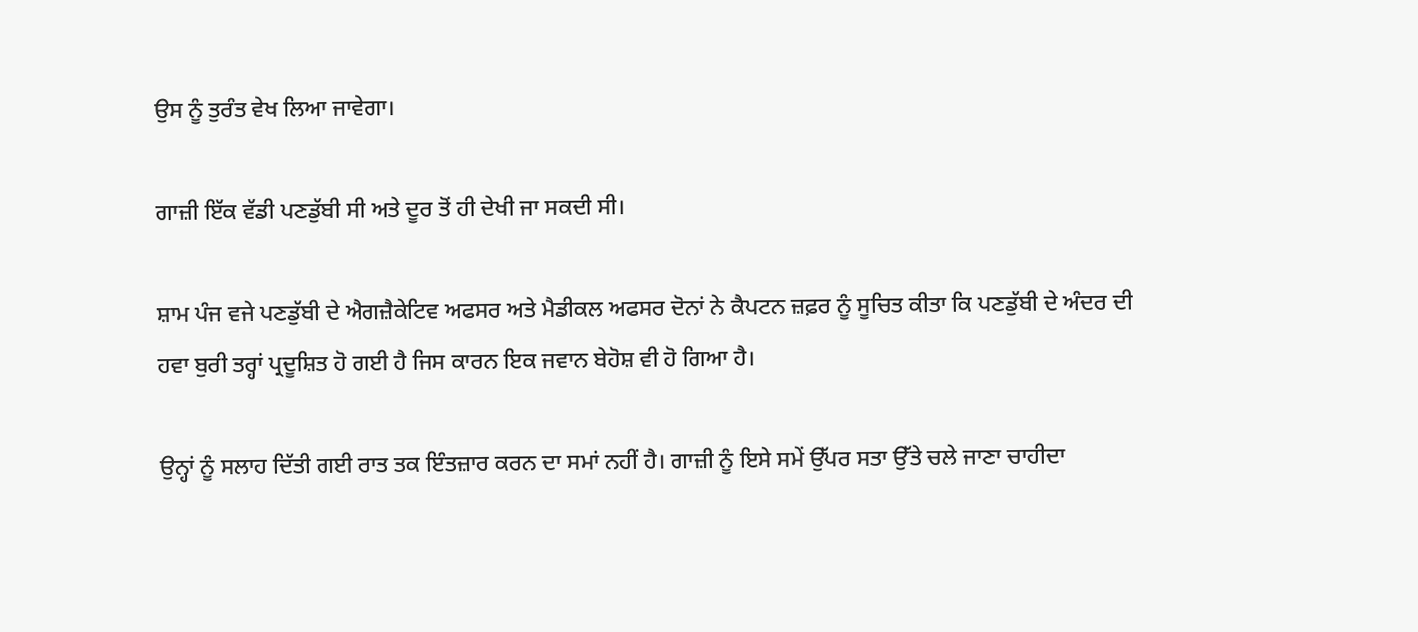ਉਸ ਨੂੰ ਤੁਰੰਤ ਵੇਖ ਲਿਆ ਜਾਵੇਗਾ।

ਗਾਜ਼ੀ ਇੱਕ ਵੱਡੀ ਪਣਡੁੱਬੀ ਸੀ ਅਤੇ ਦੂਰ ਤੋਂ ਹੀ ਦੇਖੀ ਜਾ ਸਕਦੀ ਸੀ।

ਸ਼ਾਮ ਪੰਜ ਵਜੇ ਪਣਡੁੱਬੀ ਦੇ ਐਗਜ਼ੈਕੇਟਿਵ ਅਫਸਰ ਅਤੇ ਮੈਡੀਕਲ ਅਫਸਰ ਦੋਨਾਂ ਨੇ ਕੈਪਟਨ ਜ਼ਫ਼ਰ ਨੂੰ ਸੂਚਿਤ ਕੀਤਾ ਕਿ ਪਣਡੁੱਬੀ ਦੇ ਅੰਦਰ ਦੀ ਹਵਾ ਬੁਰੀ ਤਰ੍ਹਾਂ ਪ੍ਰਦੂਸ਼ਿਤ ਹੋ ਗਈ ਹੈ ਜਿਸ ਕਾਰਨ ਇਕ ਜਵਾਨ ਬੇਹੋਸ਼ ਵੀ ਹੋ ਗਿਆ ਹੈ।

ਉਨ੍ਹਾਂ ਨੂੰ ਸਲਾਹ ਦਿੱਤੀ ਗਈ ਰਾਤ ਤਕ ਇੰਤਜ਼ਾਰ ਕਰਨ ਦਾ ਸਮਾਂ ਨਹੀਂ ਹੈ। ਗਾਜ਼ੀ ਨੂੰ ਇਸੇ ਸਮੇਂ ਉੱਪਰ ਸਤਾ ਉੱਤੇ ਚਲੇ ਜਾਣਾ ਚਾਹੀਦਾ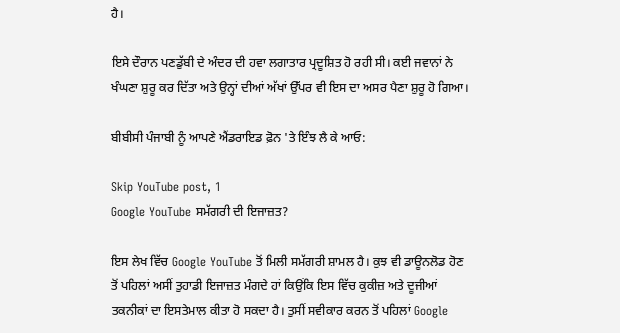ਹੈ।

ਇਸੇ ਦੌਰਾਨ ਪਣਡੁੱਬੀ ਦੇ ਅੰਦਰ ਦੀ ਹਵਾ ਲਗਾਤਾਰ ਪ੍ਰਦੂਸ਼ਿਤ ਹੋ ਰਹੀ ਸੀ। ਕਈ ਜਵਾਨਾਂ ਨੇ ਖੰਘਣਾ ਸ਼ੁਰੂ ਕਰ ਦਿੱਤਾ ਅਤੇ ਉਨ੍ਹਾਂ ਦੀਆਂ ਅੱਖਾਂ ਉੱਪਰ ਵੀ ਇਸ ਦਾ ਅਸਰ ਪੈਣਾ ਸ਼ੁਰੂ ਹੋ ਗਿਆ।

ਬੀਬੀਸੀ ਪੰਜਾਬੀ ਨੂੰ ਆਪਣੇ ਐਂਡਰਾਇਡ ਫ਼ੋਨ 'ਤੇ ਇੰਝ ਲੈ ਕੇ ਆਓ:

Skip YouTube post, 1
Google YouTube ਸਮੱਗਰੀ ਦੀ ਇਜਾਜ਼ਤ?

ਇਸ ਲੇਖ ਵਿੱਚ Google YouTube ਤੋਂ ਮਿਲੀ ਸਮੱਗਰੀ ਸ਼ਾਮਲ ਹੈ। ਕੁਝ ਵੀ ਡਾਊਨਲੋਡ ਹੋਣ ਤੋਂ ਪਹਿਲਾਂ ਅਸੀਂ ਤੁਹਾਡੀ ਇਜਾਜ਼ਤ ਮੰਗਦੇ ਹਾਂ ਕਿਉਂਕਿ ਇਸ ਵਿੱਚ ਕੁਕੀਜ਼ ਅਤੇ ਦੂਜੀਆਂ ਤਕਨੀਕਾਂ ਦਾ ਇਸਤੇਮਾਲ ਕੀਤਾ ਹੋ ਸਕਦਾ ਹੈ। ਤੁਸੀਂ ਸਵੀਕਾਰ ਕਰਨ ਤੋਂ ਪਹਿਲਾਂ Google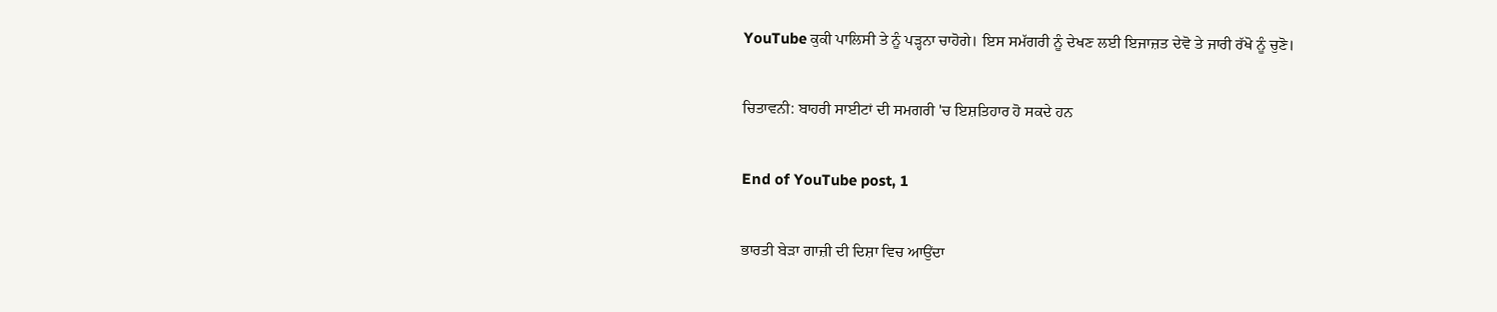YouTube ਕੁਕੀ ਪਾਲਿਸੀ ਤੇ ਨੂੰ ਪੜ੍ਹਨਾ ਚਾਹੋਗੇ। ਇਸ ਸਮੱਗਰੀ ਨੂੰ ਦੇਖਣ ਲਈ ਇਜਾਜ਼ਤ ਦੇਵੋ ਤੇ ਜਾਰੀ ਰੱਖੋ ਨੂੰ ਚੁਣੋ।

ਚਿਤਾਵਨੀ: ਬਾਹਰੀ ਸਾਈਟਾਂ ਦੀ ਸਮਗਰੀ 'ਚ ਇਸ਼ਤਿਹਾਰ ਹੋ ਸਕਦੇ ਹਨ

End of YouTube post, 1

ਭਾਰਤੀ ਬੇੜਾ ਗਾਜ਼ੀ ਦੀ ਦਿਸ਼ਾ ਵਿਚ ਆਉਂਦਾ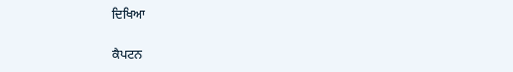ਦਿਖਿਆ

ਕੈਪਟਨ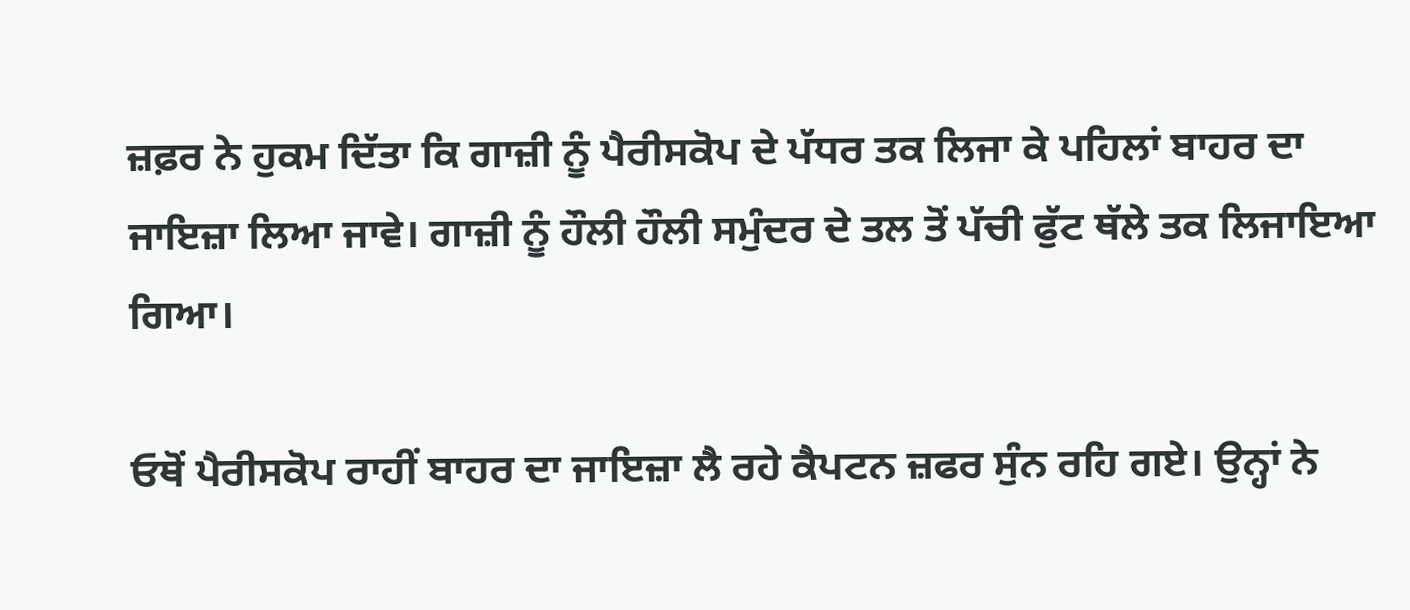ਜ਼ਫ਼ਰ ਨੇ ਹੁਕਮ ਦਿੱਤਾ ਕਿ ਗਾਜ਼ੀ ਨੂੰ ਪੈਰੀਸਕੋਪ ਦੇ ਪੱਧਰ ਤਕ ਲਿਜਾ ਕੇ ਪਹਿਲਾਂ ਬਾਹਰ ਦਾ ਜਾਇਜ਼ਾ ਲਿਆ ਜਾਵੇ। ਗਾਜ਼ੀ ਨੂੰ ਹੌਲੀ ਹੌਲੀ ਸਮੁੰਦਰ ਦੇ ਤਲ ਤੋਂ ਪੱਚੀ ਫੁੱਟ ਥੱਲੇ ਤਕ ਲਿਜਾਇਆ ਗਿਆ।

ਓਥੋਂ ਪੈਰੀਸਕੋਪ ਰਾਹੀਂ ਬਾਹਰ ਦਾ ਜਾਇਜ਼ਾ ਲੈ ਰਹੇ ਕੈਪਟਨ ਜ਼ਫਰ ਸੁੰਨ ਰਹਿ ਗਏ। ਉਨ੍ਹਾਂ ਨੇ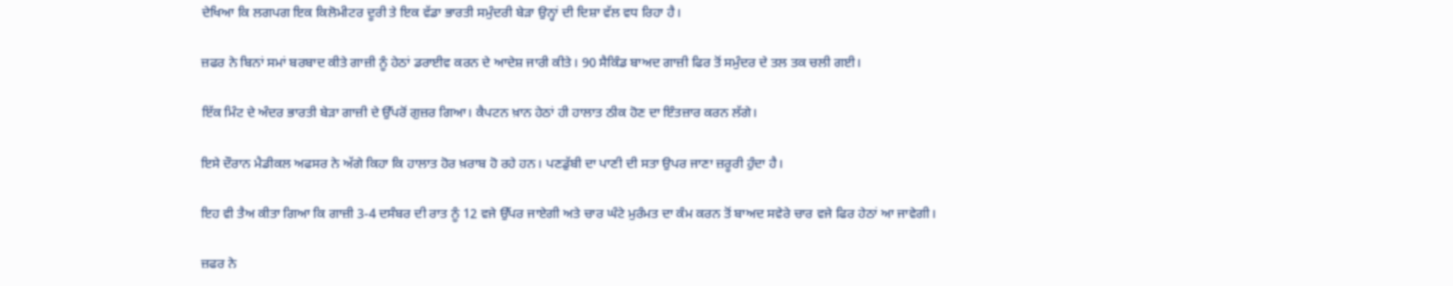ਦੇਖਿਆ ਕਿ ਲਗਪਗ ਇਕ ਕਿਲੋਮੀਟਰ ਦੂਰੀ ਤੇ ਇਕ ਵੱਡਾ ਭਾਰਤੀ ਸਮੁੰਦਰੀ ਬੇੜਾ ਉਨ੍ਹਾਂ ਦੀ ਦਿਸ਼ਾ ਵੱਲ ਵਧ ਰਿਹਾ ਹੈ।

ਜ਼ਫਰ ਨੇ ਬਿਨਾਂ ਸਮਾਂ ਬਰਬਾਦ ਕੀਤੇ ਗਾਜ਼ੀ ਨੂੰ ਹੇਠਾਂ ਡਰਾਈਵ ਕਰਨ ਦੇ ਆਦੇਸ਼ ਜਾਰੀ ਕੀਤੇ। 90 ਸੈਕਿੰਡ ਬਾਅਦ ਗਾਜ਼ੀ ਫਿਰ ਤੋਂ ਸਮੁੰਦਰ ਦੇ ਤਲ ਤਕ ਚਲੀ ਗਈ।

ਇੱਕ ਮਿੰਟ ਦੇ ਅੰਦਰ ਭਾਰਤੀ ਬੇੜਾ ਗਾਜ਼ੀ ਦੇ ਉੱਪਰੋਂ ਗੁਜ਼ਰ ਗਿਆ। ਕੈਪਟਨ ਖ਼ਾਨ ਹੇਠਾਂ ਹੀ ਹਾਲਾਤ ਠੀਕ ਹੋਣ ਦਾ ਇੰਤਜ਼ਾਰ ਕਰਨ ਲੱਗੇ।

ਇਸੇ ਦੌਰਾਨ ਮੈਡੀਕਲ ਅਫਸਰ ਨੇ ਅੱਗੇ ਕਿਹਾ ਕਿ ਹਾਲਾਤ ਹੋਰ ਖ਼ਰਾਬ ਹੋ ਰਹੇ ਹਨ। ਪਣਡੁੱਬੀ ਦਾ ਪਾਣੀ ਦੀ ਸਤਾ ਉਪਰ ਜਾਣਾ ਜ਼ਰੂਰੀ ਹੁੰਦਾ ਹੈ।

ਇਹ ਵੀ ਤੈਅ ਕੀਤਾ ਗਿਆ ਕਿ ਗਾਜ਼ੀ 3-4 ਦਸੰਬਰ ਦੀ ਰਾਤ ਨੂੰ 12 ਵਜੇ ਉੱਪਰ ਜਾਏਗੀ ਅਤੇ ਚਾਰ ਘੰਟੇ ਮੁਰੰਮਤ ਦਾ ਕੰਮ ਕਰਨ ਤੋਂ ਬਾਅਦ ਸਵੇਰੇ ਚਾਰ ਵਜੇ ਫਿਰ ਹੇਠਾਂ ਆ ਜਾਵੇਗੀ।

ਜ਼ਫਰ ਨੇ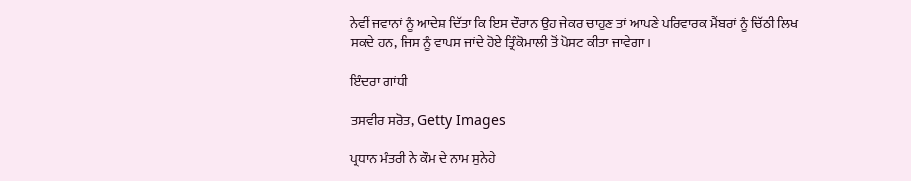ਨੇਵੀਂ ਜਵਾਨਾਂ ਨੂੰ ਆਦੇਸ਼ ਦਿੱਤਾ ਕਿ ਇਸ ਦੌਰਾਨ ਉਹ ਜੇਕਰ ਚਾਹੁਣ ਤਾਂ ਆਪਣੇ ਪਰਿਵਾਰਕ ਮੈਂਬਰਾਂ ਨੂੰ ਚਿੱਠੀ ਲਿਖ ਸਕਦੇ ਹਨ, ਜਿਸ ਨੂੰ ਵਾਪਸ ਜਾਂਦੇ ਹੋਏ ਤ੍ਰਿੰਕੋਮਾਲੀ ਤੋਂ ਪੋਸਟ ਕੀਤਾ ਜਾਵੇਗਾ।

ਇੰਦਰਾ ਗਾਂਧੀ

ਤਸਵੀਰ ਸਰੋਤ, Getty Images

ਪ੍ਰਧਾਨ ਮੰਤਰੀ ਨੇ ਕੌਮ ਦੇ ਨਾਮ ਸੁਨੇਹੇ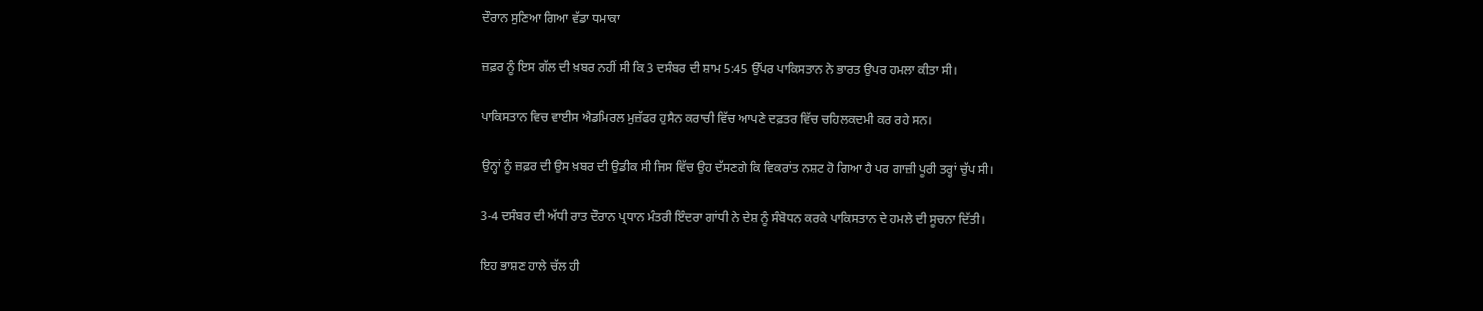ਦੌਰਾਨ ਸੁਣਿਆ ਗਿਆ ਵੱਡਾ ਧਮਾਕਾ

ਜ਼ਫ਼ਰ ਨੂੰ ਇਸ ਗੱਲ ਦੀ ਖ਼ਬਰ ਨਹੀਂ ਸੀ ਕਿ 3 ਦਸੰਬਰ ਦੀ ਸ਼ਾਮ 5:45 ਉੱਪਰ ਪਾਕਿਸਤਾਨ ਨੇ ਭਾਰਤ ਉਪਰ ਹਮਲਾ ਕੀਤਾ ਸੀ।

ਪਾਕਿਸਤਾਨ ਵਿਚ ਵਾਈਸ ਐਡਮਿਰਲ ਮੁਜ਼ੱਫਰ ਹੁਸੈਨ ਕਰਾਚੀ ਵਿੱਚ ਆਪਣੇ ਦਫ਼ਤਰ ਵਿੱਚ ਚਹਿਲਕਦਮੀ ਕਰ ਰਹੇ ਸਨ।

ਉਨ੍ਹਾਂ ਨੂੰ ਜ਼ਫ਼ਰ ਦੀ ਉਸ ਖ਼ਬਰ ਦੀ ਉਡੀਕ ਸੀ ਜਿਸ ਵਿੱਚ ਉਹ ਦੱਸਣਗੇ ਕਿ ਵਿਕਰਾਂਤ ਨਸ਼ਟ ਹੋ ਗਿਆ ਹੈ ਪਰ ਗਾਜ਼ੀ ਪੂਰੀ ਤਰ੍ਹਾਂ ਚੁੱਪ ਸੀ।

3-4 ਦਸੰਬਰ ਦੀ ਅੱਧੀ ਰਾਤ ਦੌਰਾਨ ਪ੍ਰਧਾਨ ਮੰਤਰੀ ਇੰਦਰਾ ਗਾਂਧੀ ਨੇ ਦੇਸ਼ ਨੂੰ ਸੰਬੋਧਨ ਕਰਕੇ ਪਾਕਿਸਤਾਨ ਦੇ ਹਮਲੇ ਦੀ ਸੂਚਨਾ ਦਿੱਤੀ।

ਇਹ ਭਾਸ਼ਣ ਹਾਲੇ ਚੱਲ ਹੀ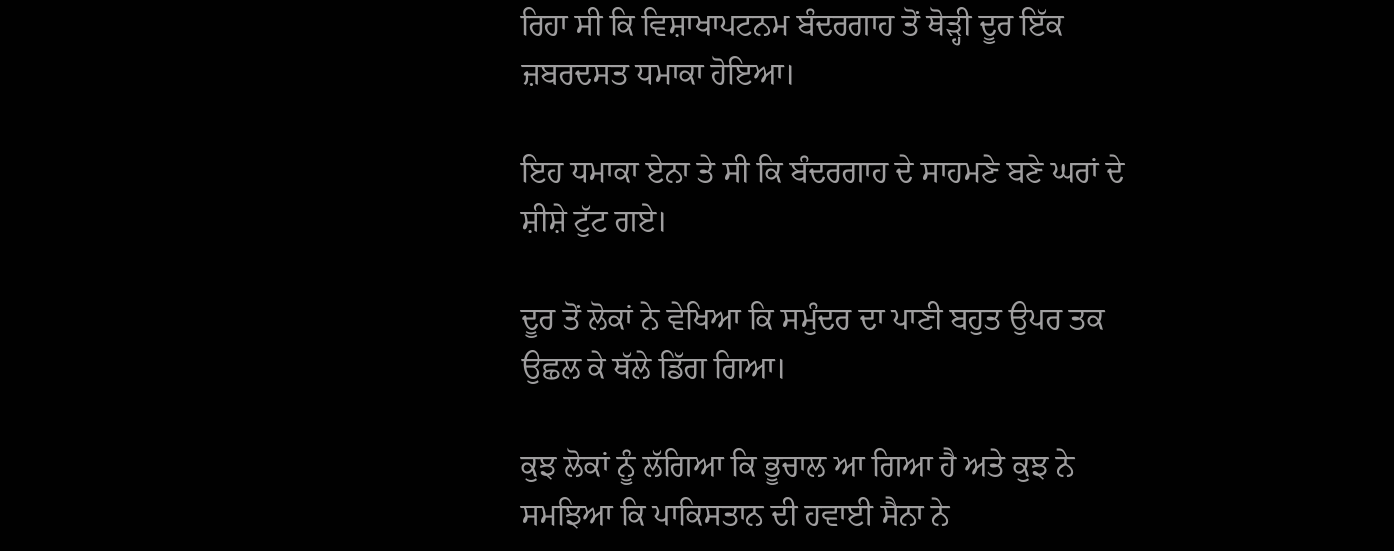ਰਿਹਾ ਸੀ ਕਿ ਵਿਸ਼ਾਖਾਪਟਨਮ ਬੰਦਰਗਾਹ ਤੋਂ ਥੋੜ੍ਹੀ ਦੂਰ ਇੱਕ ਜ਼ਬਰਦਸਤ ਧਮਾਕਾ ਹੋਇਆ।

ਇਹ ਧਮਾਕਾ ਏਨਾ ਤੇ ਸੀ ਕਿ ਬੰਦਰਗਾਹ ਦੇ ਸਾਹਮਣੇ ਬਣੇ ਘਰਾਂ ਦੇ ਸ਼ੀਸ਼ੇ ਟੁੱਟ ਗਏ।

ਦੂਰ ਤੋਂ ਲੋਕਾਂ ਨੇ ਵੇਖਿਆ ਕਿ ਸਮੁੰਦਰ ਦਾ ਪਾਣੀ ਬਹੁਤ ਉਪਰ ਤਕ ਉਛਲ ਕੇ ਥੱਲੇ ਡਿੱਗ ਗਿਆ।

ਕੁਝ ਲੋਕਾਂ ਨੂੰ ਲੱਗਿਆ ਕਿ ਭੂਚਾਲ ਆ ਗਿਆ ਹੈ ਅਤੇ ਕੁਝ ਨੇ ਸਮਝਿਆ ਕਿ ਪਾਕਿਸਤਾਨ ਦੀ ਹਵਾਈ ਸੈਨਾ ਨੇ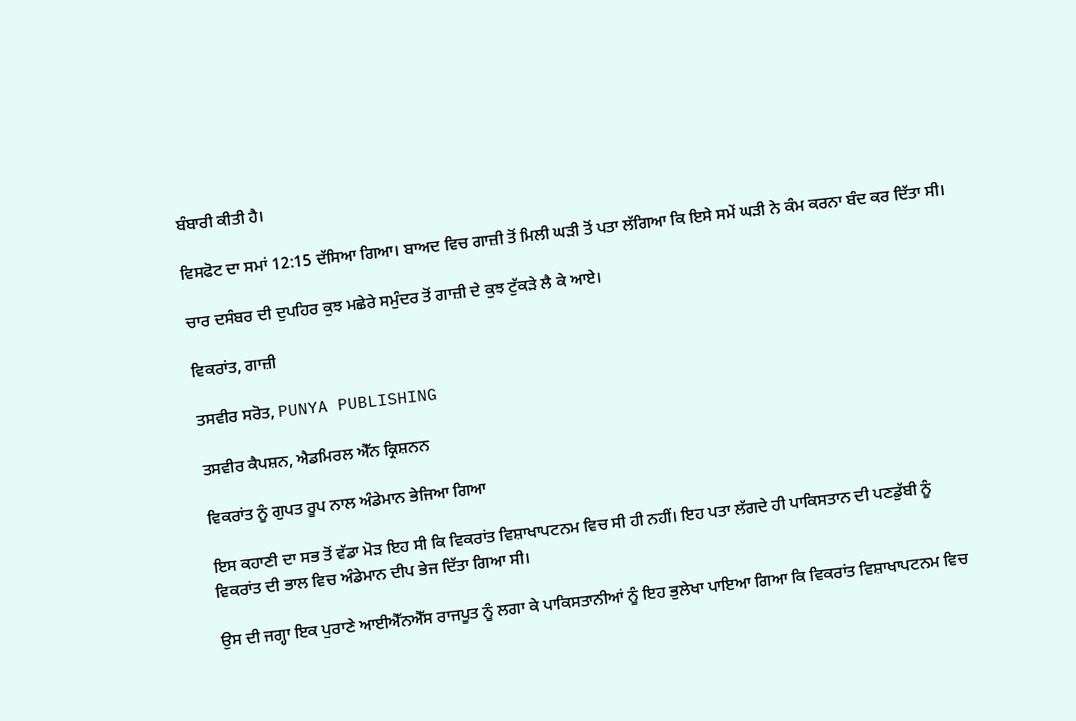ਬੰਬਾਰੀ ਕੀਤੀ ਹੈ।

ਵਿਸਫੋਟ ਦਾ ਸਮਾਂ 12:15 ਦੱਸਿਆ ਗਿਆ। ਬਾਅਦ ਵਿਚ ਗਾਜ਼ੀ ਤੋਂ ਮਿਲੀ ਘੜੀ ਤੋਂ ਪਤਾ ਲੱਗਿਆ ਕਿ ਇਸੇ ਸਮੇਂ ਘੜੀ ਨੇ ਕੰਮ ਕਰਨਾ ਬੰਦ ਕਰ ਦਿੱਤਾ ਸੀ।

ਚਾਰ ਦਸੰਬਰ ਦੀ ਦੁਪਹਿਰ ਕੁਝ ਮਛੇਰੇ ਸਮੁੰਦਰ ਤੋਂ ਗਾਜ਼ੀ ਦੇ ਕੁਝ ਟੁੱਕੜੇ ਲੈ ਕੇ ਆਏ।

ਵਿਕਰਾਂਤ, ਗਾਜ਼ੀ

ਤਸਵੀਰ ਸਰੋਤ, PUNYA PUBLISHING

ਤਸਵੀਰ ਕੈਪਸ਼ਨ, ਐਡਮਿਰਲ ਐੱਨ ਕ੍ਰਿਸ਼ਨਨ

ਵਿਕਰਾਂਤ ਨੂੰ ਗੁਪਤ ਰੂਪ ਨਾਲ ਅੰਡੇਮਾਨ ਭੇਜਿਆ ਗਿਆ

ਇਸ ਕਹਾਣੀ ਦਾ ਸਭ ਤੋਂ ਵੱਡਾ ਮੋੜ ਇਹ ਸੀ ਕਿ ਵਿਕਰਾਂਤ ਵਿਸ਼ਾਖਾਪਟਨਮ ਵਿਚ ਸੀ ਹੀ ਨਹੀਂ। ਇਹ ਪਤਾ ਲੱਗਦੇ ਹੀ ਪਾਕਿਸਤਾਨ ਦੀ ਪਣਡੁੱਬੀ ਨੂੰ ਵਿਕਰਾਂਤ ਦੀ ਭਾਲ ਵਿਚ ਅੰਡੇਮਾਨ ਦੀਪ ਭੇਜ ਦਿੱਤਾ ਗਿਆ ਸੀ।

ਉਸ ਦੀ ਜਗ੍ਹਾ ਇਕ ਪੁਰਾਣੇ ਆਈਐੱਨਐੱਸ ਰਾਜਪੂਤ ਨੂੰ ਲਗਾ ਕੇ ਪਾਕਿਸਤਾਨੀਆਂ ਨੂੰ ਇਹ ਭੁਲੇਖਾ ਪਾਇਆ ਗਿਆ ਕਿ ਵਿਕਰਾਂਤ ਵਿਸ਼ਾਖਾਪਟਨਮ ਵਿਚ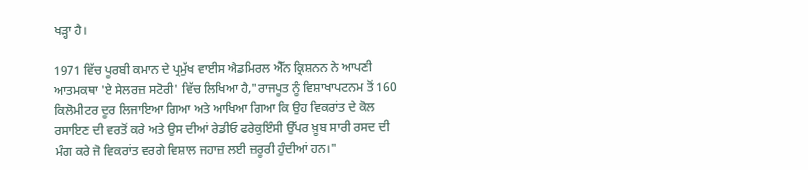ਖੜ੍ਹਾ ਹੈ।

1971 ਵਿੱਚ ਪੂਰਬੀ ਕਮਾਨ ਦੇ ਪ੍ਰਮੁੱਖ ਵਾਈਸ ਐਡਮਿਰਲ ਐੱਨ ਕ੍ਰਿਸ਼ਨਨ ਨੇ ਆਪਣੀ ਆਤਮਕਥਾ 'ਏ ਸੇਲਰਜ਼ ਸਟੋਰੀ' ਵਿੱਚ ਲਿਖਿਆ ਹੈ,"ਰਾਜਪੂਤ ਨੂੰ ਵਿਸ਼ਾਖਾਪਟਨਮ ਤੋਂ 160 ਕਿਲੋਮੀਟਰ ਦੂਰ ਲਿਜਾਇਆ ਗਿਆ ਅਤੇ ਆਖਿਆ ਗਿਆ ਕਿ ਉਹ ਵਿਕਰਾਂਤ ਦੇ ਕੋਲ ਰਸਾਇਣ ਦੀ ਵਰਤੋਂ ਕਰੇ ਅਤੇ ਉਸ ਦੀਆਂ ਰੇਡੀਓ ਫਰੇਕੁਇੰਸੀ ਉੱਪਰ ਖ਼ੂਬ ਸਾਰੀ ਰਸਦ ਦੀ ਮੰਗ ਕਰੇ ਜੋ ਵਿਕਰਾਂਤ ਵਰਗੇ ਵਿਸ਼ਾਲ ਜਹਾਜ਼ ਲਈ ਜ਼ਰੂਰੀ ਹੁੰਦੀਆਂ ਹਨ।"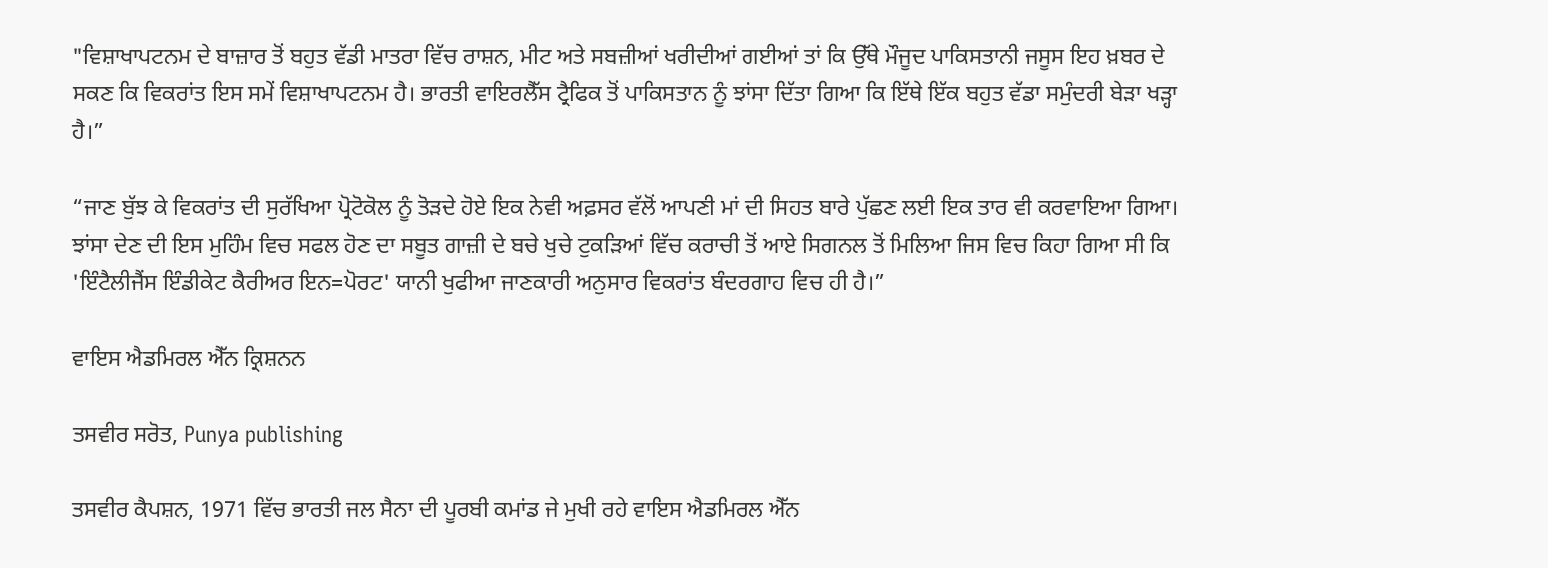"ਵਿਸ਼ਾਖਾਪਟਨਮ ਦੇ ਬਾਜ਼ਾਰ ਤੋਂ ਬਹੁਤ ਵੱਡੀ ਮਾਤਰਾ ਵਿੱਚ ਰਾਸ਼ਨ, ਮੀਟ ਅਤੇ ਸਬਜ਼ੀਆਂ ਖਰੀਦੀਆਂ ਗਈਆਂ ਤਾਂ ਕਿ ਉੱਥੇ ਮੌਜੂਦ ਪਾਕਿਸਤਾਨੀ ਜਸੂਸ ਇਹ ਖ਼ਬਰ ਦੇ ਸਕਣ ਕਿ ਵਿਕਰਾਂਤ ਇਸ ਸਮੇਂ ਵਿਸ਼ਾਖਾਪਟਨਮ ਹੈ। ਭਾਰਤੀ ਵਾਇਰਲੈੱਸ ਟ੍ਰੈਫਿਕ ਤੋਂ ਪਾਕਿਸਤਾਨ ਨੂੰ ਝਾਂਸਾ ਦਿੱਤਾ ਗਿਆ ਕਿ ਇੱਥੇ ਇੱਕ ਬਹੁਤ ਵੱਡਾ ਸਮੁੰਦਰੀ ਬੇੜਾ ਖੜ੍ਹਾ ਹੈ।”

“ਜਾਣ ਬੁੱਝ ਕੇ ਵਿਕਰਾਂਤ ਦੀ ਸੁਰੱਖਿਆ ਪ੍ਰੋਟੋਕੋਲ ਨੂੰ ਤੋੜਦੇ ਹੋਏ ਇਕ ਨੇਵੀ ਅਫ਼ਸਰ ਵੱਲੋਂ ਆਪਣੀ ਮਾਂ ਦੀ ਸਿਹਤ ਬਾਰੇ ਪੁੱਛਣ ਲਈ ਇਕ ਤਾਰ ਵੀ ਕਰਵਾਇਆ ਗਿਆ। ਝਾਂਸਾ ਦੇਣ ਦੀ ਇਸ ਮੁਹਿੰਮ ਵਿਚ ਸਫਲ ਹੋਣ ਦਾ ਸਬੂਤ ਗਾਜ਼ੀ ਦੇ ਬਚੇ ਖੁਚੇ ਟੁਕੜਿਆਂ ਵਿੱਚ ਕਰਾਚੀ ਤੋਂ ਆਏ ਸਿਗਨਲ ਤੋਂ ਮਿਲਿਆ ਜਿਸ ਵਿਚ ਕਿਹਾ ਗਿਆ ਸੀ ਕਿ 'ਇੰਟੈਲੀਜੈਂਸ ਇੰਡੀਕੇਟ ਕੈਰੀਅਰ ਇਨ=ਪੋਰਟ' ਯਾਨੀ ਖੁਫੀਆ ਜਾਣਕਾਰੀ ਅਨੁਸਾਰ ਵਿਕਰਾਂਤ ਬੰਦਰਗਾਹ ਵਿਚ ਹੀ ਹੈ।”

ਵਾਇਸ ਐਡਮਿਰਲ ਐੱਨ ਕ੍ਰਿਸ਼ਨਨ

ਤਸਵੀਰ ਸਰੋਤ, Punya publishing

ਤਸਵੀਰ ਕੈਪਸ਼ਨ, 1971 ਵਿੱਚ ਭਾਰਤੀ ਜਲ ਸੈਨਾ ਦੀ ਪੂਰਬੀ ਕਮਾਂਡ ਜੇ ਮੁਖੀ ਰਹੇ ਵਾਇਸ ਐਡਮਿਰਲ ਐੱਨ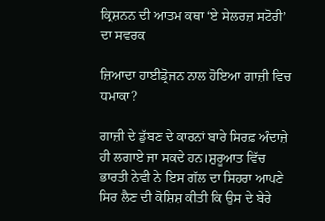ਕ੍ਰਿਸ਼ਨਨ ਦੀ ਆਤਮ ਕਥਾ ‘ਏ ਸੇਲਰਜ਼ ਸਟੋਰੀ’ ਦਾ ਸਵਰਕ

ਜ਼ਿਆਦਾ ਹਾਈਡ੍ਰੋਜਨ ਨਾਲ ਹੋਇਆ ਗਾਜ਼ੀ ਵਿਚ ਧਮਾਕਾ?

ਗਾਜ਼ੀ ਦੇ ਡੁੱਬਣ ਦੇ ਕਾਰਨਾਂ ਬਾਰੇ ਸਿਰਫ਼ ਅੰਦਾਜ਼ੇ ਹੀ ਲਗਾਏ ਜਾ ਸਕਦੇ ਹਨ।ਸ਼ੁਰੂਆਤ ਵਿੱਚ ਭਾਰਤੀ ਨੇਵੀ ਨੇ ਇਸ ਗੱਲ ਦਾ ਸਿਹਰਾ ਆਪਣੇ ਸਿਰ ਲੈਣ ਦੀ ਕੋਸ਼ਿਸ਼ ਕੀਤੀ ਕਿ ਉਸ ਦੇ ਬੇਰੇ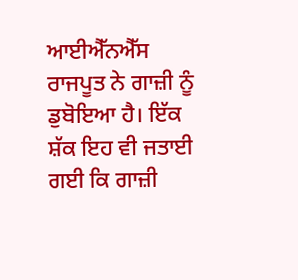ਆਈਐੱਨਐੱਸ ਰਾਜਪੂਤ ਨੇ ਗਾਜ਼ੀ ਨੂੰ ਡੁਬੋਇਆ ਹੈ। ਇੱਕ ਸ਼ੱਕ ਇਹ ਵੀ ਜਤਾਈ ਗਈ ਕਿ ਗਾਜ਼ੀ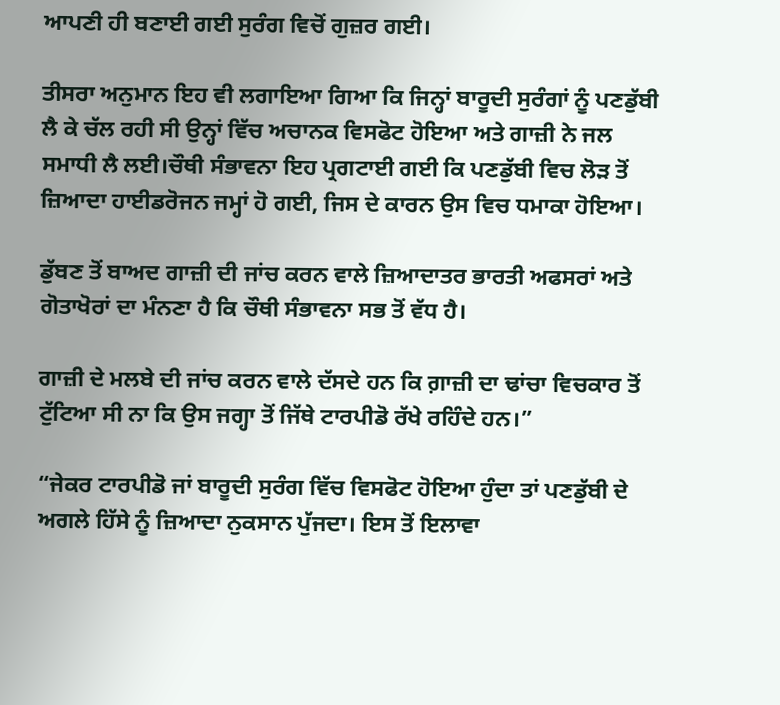ਆਪਣੀ ਹੀ ਬਣਾਈ ਗਈ ਸੁਰੰਗ ਵਿਚੋਂ ਗੁਜ਼ਰ ਗਈ।

ਤੀਸਰਾ ਅਨੁਮਾਨ ਇਹ ਵੀ ਲਗਾਇਆ ਗਿਆ ਕਿ ਜਿਨ੍ਹਾਂ ਬਾਰੂਦੀ ਸੁਰੰਗਾਂ ਨੂੰ ਪਣਡੁੱਬੀ ਲੈ ਕੇ ਚੱਲ ਰਹੀ ਸੀ ਉਨ੍ਹਾਂ ਵਿੱਚ ਅਚਾਨਕ ਵਿਸਫੋਟ ਹੋਇਆ ਅਤੇ ਗਾਜ਼ੀ ਨੇ ਜਲ ਸਮਾਧੀ ਲੈ ਲਈ।ਚੌਥੀ ਸੰਭਾਵਨਾ ਇਹ ਪ੍ਰਗਟਾਈ ਗਈ ਕਿ ਪਣਡੁੱਬੀ ਵਿਚ ਲੋੜ ਤੋਂ ਜ਼ਿਆਦਾ ਹਾਈਡਰੋਜਨ ਜਮ੍ਹਾਂ ਹੋ ਗਈ, ਜਿਸ ਦੇ ਕਾਰਨ ਉਸ ਵਿਚ ਧਮਾਕਾ ਹੋਇਆ।

ਡੁੱਬਣ ਤੋਂ ਬਾਅਦ ਗਾਜ਼ੀ ਦੀ ਜਾਂਚ ਕਰਨ ਵਾਲੇ ਜ਼ਿਆਦਾਤਰ ਭਾਰਤੀ ਅਫਸਰਾਂ ਅਤੇ ਗੋਤਾਖੋਰਾਂ ਦਾ ਮੰਨਣਾ ਹੈ ਕਿ ਚੌਥੀ ਸੰਭਾਵਨਾ ਸਭ ਤੋਂ ਵੱਧ ਹੈ।

ਗਾਜ਼ੀ ਦੇ ਮਲਬੇ ਦੀ ਜਾਂਚ ਕਰਨ ਵਾਲੇ ਦੱਸਦੇ ਹਨ ਕਿ ਗ਼ਾਜ਼ੀ ਦਾ ਢਾਂਚਾ ਵਿਚਕਾਰ ਤੋਂ ਟੁੱਟਿਆ ਸੀ ਨਾ ਕਿ ਉਸ ਜਗ੍ਹਾ ਤੋਂ ਜਿੱਥੇ ਟਾਰਪੀਡੋ ਰੱਖੇ ਰਹਿੰਦੇ ਹਨ।”

“ਜੇਕਰ ਟਾਰਪੀਡੋ ਜਾਂ ਬਾਰੂਦੀ ਸੁਰੰਗ ਵਿੱਚ ਵਿਸਫੋਟ ਹੋਇਆ ਹੁੰਦਾ ਤਾਂ ਪਣਡੁੱਬੀ ਦੇ ਅਗਲੇ ਹਿੱਸੇ ਨੂੰ ਜ਼ਿਆਦਾ ਨੁਕਸਾਨ ਪੁੱਜਦਾ। ਇਸ ਤੋਂ ਇਲਾਵਾ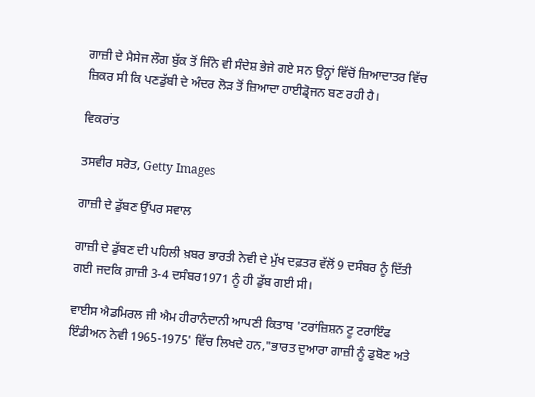ਗਾਜ਼ੀ ਦੇ ਮੈਸੇਜ ਲੌਗ ਬੁੱਕ ਤੋਂ ਜਿੰਨੇ ਵੀ ਸੰਦੇਸ਼ ਭੇਜੇ ਗਏ ਸਨ ਉਨ੍ਹਾਂ ਵਿੱਚੋਂ ਜ਼ਿਆਦਾਤਰ ਵਿੱਚ ਜ਼ਿਕਰ ਸੀ ਕਿ ਪਣਡੁੱਬੀ ਦੇ ਅੰਦਰ ਲੋੜ ਤੋਂ ਜ਼ਿਆਦਾ ਹਾਈਡ੍ਰੋਜਨ ਬਣ ਰਹੀ ਹੈ।

ਵਿਕਰਾਂਤ

ਤਸਵੀਰ ਸਰੋਤ, Getty Images

ਗਾਜ਼ੀ ਦੇ ਡੁੱਬਣ ਉੱਪਰ ਸਵਾਲ

ਗਾਜ਼ੀ ਦੇ ਡੁੱਬਣ ਦੀ ਪਹਿਲੀ ਖ਼ਬਰ ਭਾਰਤੀ ਨੇਵੀ ਦੇ ਮੁੱਖ ਦਫ਼ਤਰ ਵੱਲੋਂ 9 ਦਸੰਬਰ ਨੂੰ ਦਿੱਤੀ ਗਈ ਜਦਕਿ ਗ਼ਾਜ਼ੀ 3-4 ਦਸੰਬਰ1971 ਨੂੰ ਹੀ ਡੁੱਬ ਗਈ ਸੀ।

ਵਾਈਸ ਐਡਮਿਰਲ ਜੀ ਐਮ ਹੀਰਾਨੰਦਾਨੀ ਆਪਣੀ ਕਿਤਾਬ 'ਟਰਾਂਜ਼ਿਸ਼ਨ ਟੂ ਟਰਾਇੰਫ ਇੰਡੀਅਨ ਨੇਵੀ 1965-1975' ਵਿੱਚ ਲਿਖਦੇ ਹਨ,"ਭਾਰਤ ਦੁਆਰਾ ਗਾਜ਼ੀ ਨੂੰ ਡੁਬੋਣ ਅਤੇ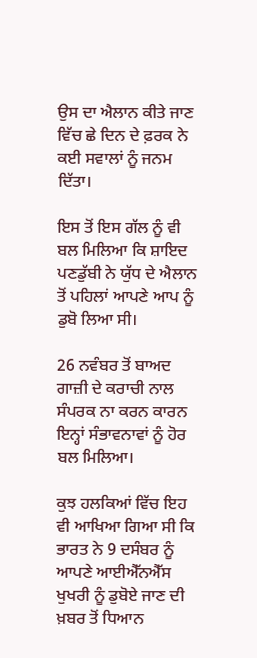ਉਸ ਦਾ ਐਲਾਨ ਕੀਤੇ ਜਾਣ ਵਿੱਚ ਛੇ ਦਿਨ ਦੇ ਫ਼ਰਕ ਨੇ ਕਈ ਸਵਾਲਾਂ ਨੂੰ ਜਨਮ ਦਿੱਤਾ।

ਇਸ ਤੋਂ ਇਸ ਗੱਲ ਨੂੰ ਵੀ ਬਲ ਮਿਲਿਆ ਕਿ ਸ਼ਾਇਦ ਪਣਡੁੱਬੀ ਨੇ ਯੁੱਧ ਦੇ ਐਲਾਨ ਤੋਂ ਪਹਿਲਾਂ ਆਪਣੇ ਆਪ ਨੂੰ ਡੁਬੋ ਲਿਆ ਸੀ।

26 ਨਵੰਬਰ ਤੋਂ ਬਾਅਦ ਗਾਜ਼ੀ ਦੇ ਕਰਾਚੀ ਨਾਲ ਸੰਪਰਕ ਨਾ ਕਰਨ ਕਾਰਨ ਇਨ੍ਹਾਂ ਸੰਭਾਵਨਾਵਾਂ ਨੂੰ ਹੋਰ ਬਲ ਮਿਲਿਆ।

ਕੁਝ ਹਲਕਿਆਂ ਵਿੱਚ ਇਹ ਵੀ ਆਖਿਆ ਗਿਆ ਸੀ ਕਿ ਭਾਰਤ ਨੇ 9 ਦਸੰਬਰ ਨੂੰ ਆਪਣੇ ਆਈਐੱਨਐੱਸ ਖੁਖਰੀ ਨੂੰ ਡੁਬੋਏ ਜਾਣ ਦੀ ਖ਼ਬਰ ਤੋਂ ਧਿਆਨ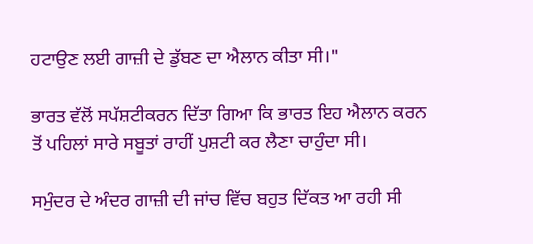ਹਟਾਉਣ ਲਈ ਗਾਜ਼ੀ ਦੇ ਡੁੱਬਣ ਦਾ ਐਲਾਨ ਕੀਤਾ ਸੀ।"

ਭਾਰਤ ਵੱਲੋਂ ਸਪੱਸ਼ਟੀਕਰਨ ਦਿੱਤਾ ਗਿਆ ਕਿ ਭਾਰਤ ਇਹ ਐਲਾਨ ਕਰਨ ਤੋਂ ਪਹਿਲਾਂ ਸਾਰੇ ਸਬੂਤਾਂ ਰਾਹੀਂ ਪੁਸ਼ਟੀ ਕਰ ਲੈਣਾ ਚਾਹੁੰਦਾ ਸੀ।

ਸਮੁੰਦਰ ਦੇ ਅੰਦਰ ਗਾਜ਼ੀ ਦੀ ਜਾਂਚ ਵਿੱਚ ਬਹੁਤ ਦਿੱਕਤ ਆ ਰਹੀ ਸੀ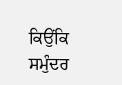ਕਿਉਂਕਿ ਸਮੁੰਦਰ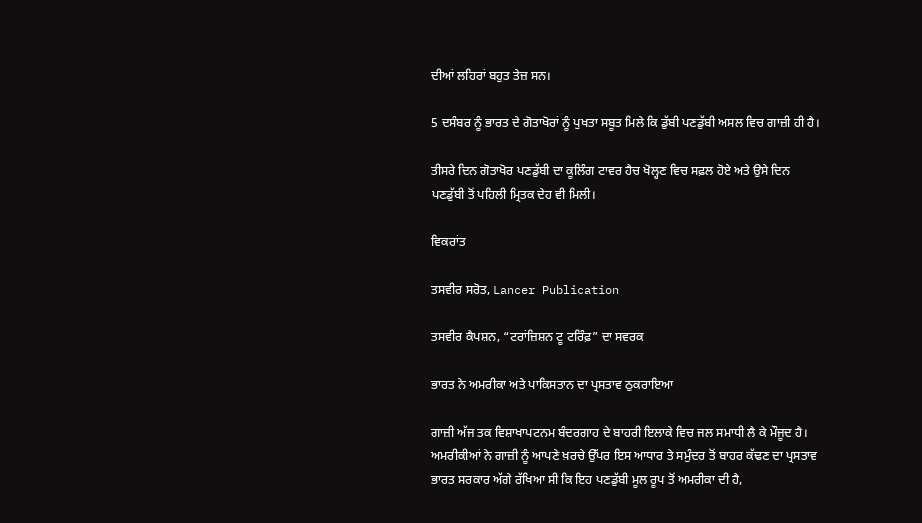ਦੀਆਂ ਲਹਿਰਾਂ ਬਹੁਤ ਤੇਜ਼ ਸਨ।

5 ਦਸੰਬਰ ਨੂੰ ਭਾਰਤ ਦੇ ਗੋਤਾਖੋਰਾਂ ਨੂੰ ਪੁਖਤਾ ਸਬੂਤ ਮਿਲੇ ਕਿ ਡੁੱਬੀ ਪਣਡੁੱਬੀ ਅਸਲ ਵਿਚ ਗਾਜ਼ੀ ਹੀ ਹੈ।

ਤੀਸਰੇ ਦਿਨ ਗੋਤਾਖੋਰ ਪਣਡੁੱਬੀ ਦਾ ਕੂਲਿੰਗ ਟਾਵਰ ਹੈਚ ਖੋਲ੍ਹਣ ਵਿਚ ਸਫ਼ਲ ਹੋਏ ਅਤੇ ਉਸੇ ਦਿਨ ਪਣਡੁੱਬੀ ਤੋਂ ਪਹਿਲੀ ਮ੍ਰਿਤਕ ਦੇਹ ਵੀ ਮਿਲੀ।

ਵਿਕਰਾਂਤ

ਤਸਵੀਰ ਸਰੋਤ, Lancer Publication

ਤਸਵੀਰ ਕੈਪਸ਼ਨ, “ਟਰਾਂਜ਼ਿਸ਼ਨ ਟੂ ਟਰਿੰਫ਼” ਦਾ ਸਵਰਕ

ਭਾਰਤ ਨੇ ਅਮਰੀਕਾ ਅਤੇ ਪਾਕਿਸਤਾਨ ਦਾ ਪ੍ਰਸਤਾਵ ਠੁਕਰਾਇਆ

ਗਾਜ਼ੀ ਅੱਜ ਤਕ ਵਿਸ਼ਾਖਾਪਟਨਮ ਬੰਦਰਗਾਹ ਦੇ ਬਾਹਰੀ ਇਲਾਕੇ ਵਿਚ ਜਲ ਸਮਾਧੀ ਲੈ ਕੇ ਮੌਜੂਦ ਹੈ। ਅਮਰੀਕੀਆਂ ਨੇ ਗਾਜ਼ੀ ਨੂੰ ਆਪਣੇ ਖ਼ਰਚੇ ਉੱਪਰ ਇਸ ਆਧਾਰ ਤੇ ਸਮੁੰਦਰ ਤੋਂ ਬਾਹਰ ਕੱਢਣ ਦਾ ਪ੍ਰਸਤਾਵ ਭਾਰਤ ਸਰਕਾਰ ਅੱਗੇ ਰੱਖਿਆ ਸੀ ਕਿ ਇਹ ਪਣਡੁੱਬੀ ਮੂਲ ਰੂਪ ਤੋਂ ਅਮਰੀਕਾ ਦੀ ਹੈ,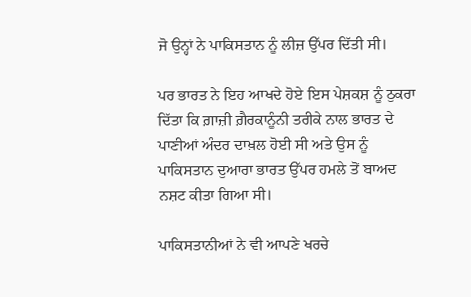ਜੋ ਉਨ੍ਹਾਂ ਨੇ ਪਾਕਿਸਤਾਨ ਨੂੰ ਲੀਜ਼ ਉੱਪਰ ਦਿੱਤੀ ਸੀ।

ਪਰ ਭਾਰਤ ਨੇ ਇਹ ਆਖਦੇ ਹੋਏ ਇਸ ਪੇਸ਼ਕਸ਼ ਨੂੰ ਠੁਕਰਾ ਦਿੱਤਾ ਕਿ ਗ਼ਾਜ਼ੀ ਗ਼ੈਰਕਾਨੂੰਨੀ ਤਰੀਕੇ ਨਾਲ ਭਾਰਤ ਦੇ ਪਾਣੀਆਂ ਅੰਦਰ ਦਾਖ਼ਲ ਹੋਈ ਸੀ ਅਤੇ ਉਸ ਨੂੰ ਪਾਕਿਸਤਾਨ ਦੁਆਰਾ ਭਾਰਤ ਉੱਪਰ ਹਮਲੇ ਤੋਂ ਬਾਅਦ ਨਸ਼ਟ ਕੀਤਾ ਗਿਆ ਸੀ।

ਪਾਕਿਸਤਾਨੀਆਂ ਨੇ ਵੀ ਆਪਣੇ ਖਰਚੇ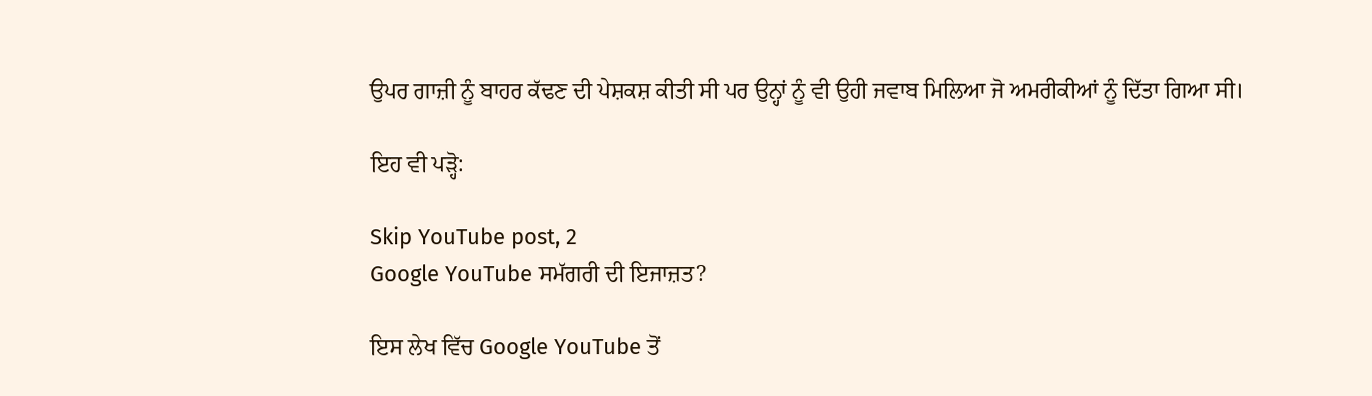ਉਪਰ ਗਾਜ਼ੀ ਨੂੰ ਬਾਹਰ ਕੱਢਣ ਦੀ ਪੇਸ਼ਕਸ਼ ਕੀਤੀ ਸੀ ਪਰ ਉਨ੍ਹਾਂ ਨੂੰ ਵੀ ਉਹੀ ਜਵਾਬ ਮਿਲਿਆ ਜੋ ਅਮਰੀਕੀਆਂ ਨੂੰ ਦਿੱਤਾ ਗਿਆ ਸੀ।

ਇਹ ਵੀ ਪੜ੍ਹੋ:

Skip YouTube post, 2
Google YouTube ਸਮੱਗਰੀ ਦੀ ਇਜਾਜ਼ਤ?

ਇਸ ਲੇਖ ਵਿੱਚ Google YouTube ਤੋਂ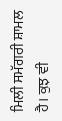ਮਿਲੀ ਸਮੱਗਰੀ ਸ਼ਾਮਲ ਹੈ। ਕੁਝ ਵੀ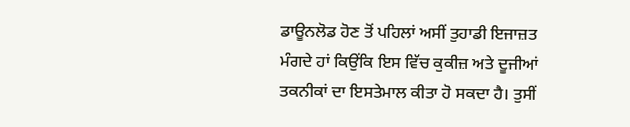ਡਾਊਨਲੋਡ ਹੋਣ ਤੋਂ ਪਹਿਲਾਂ ਅਸੀਂ ਤੁਹਾਡੀ ਇਜਾਜ਼ਤ ਮੰਗਦੇ ਹਾਂ ਕਿਉਂਕਿ ਇਸ ਵਿੱਚ ਕੁਕੀਜ਼ ਅਤੇ ਦੂਜੀਆਂ ਤਕਨੀਕਾਂ ਦਾ ਇਸਤੇਮਾਲ ਕੀਤਾ ਹੋ ਸਕਦਾ ਹੈ। ਤੁਸੀਂ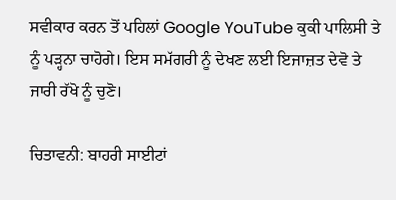ਸਵੀਕਾਰ ਕਰਨ ਤੋਂ ਪਹਿਲਾਂ Google YouTube ਕੁਕੀ ਪਾਲਿਸੀ ਤੇ ਨੂੰ ਪੜ੍ਹਨਾ ਚਾਹੋਗੇ। ਇਸ ਸਮੱਗਰੀ ਨੂੰ ਦੇਖਣ ਲਈ ਇਜਾਜ਼ਤ ਦੇਵੋ ਤੇ ਜਾਰੀ ਰੱਖੋ ਨੂੰ ਚੁਣੋ।

ਚਿਤਾਵਨੀ: ਬਾਹਰੀ ਸਾਈਟਾਂ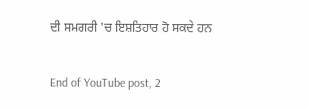ਦੀ ਸਮਗਰੀ 'ਚ ਇਸ਼ਤਿਹਾਰ ਹੋ ਸਕਦੇ ਹਨ

End of YouTube post, 2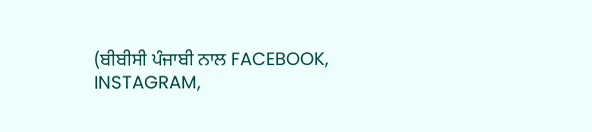(ਬੀਬੀਸੀ ਪੰਜਾਬੀ ਨਾਲ FACEBOOK, INSTAGRAM,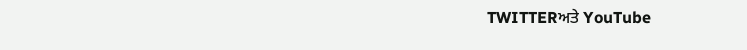TWITTERਅਤੇ YouTube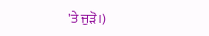'ਤੇ ਜੁੜੋ।)